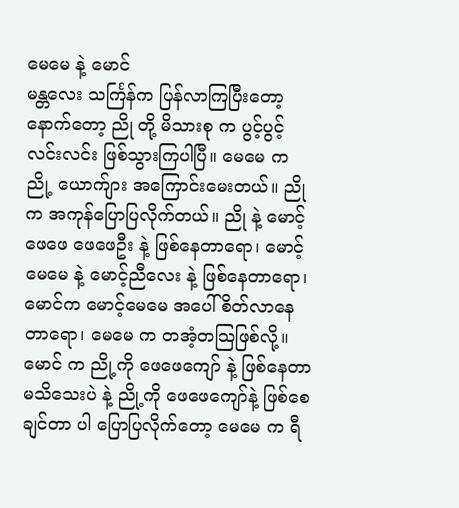မေမေ နဲ့ မောင်
မန္တလေး သင်္ကြန်က ပြန်လာကြပြီးတော့နောက်တော့ ညို တို့ မိသားစု က ပွင့်ပွင့်လင်းလင်း ဖြစ်သွားကြပါပြီ။ မေမေ က ညို့ ယောက်ျား အကြောင်းမေးတယ်။ ညိုက အကုန်ပြောပြလိုက်တယ်။ ညို နဲ့ မောင့်ဖေဖေ ဖေဖေဦး နဲ့ ဖြစ်နေတာရော၊ မောင့်မေမေ နဲ့ မောင့်ညီလေး နဲ့ ဖြစ်နေတာရော၊ မောင်က မောင့်မေမေ အပေါ် စိတ်လာနေတာရော၊ မေမေ က တအံ့တသြဖြစ်လို့။ မောင် က ညို့ကို ဖေဖေကျော် နဲ့ ဖြစ်နေတာ မသိသေးပဲ နဲ့ ညို့ကို ဖေဖေကျော်နဲ့ ဖြစ်စေချင်တာ ပါ ပြောပြလိုက်တော့ မေမေ က ရီ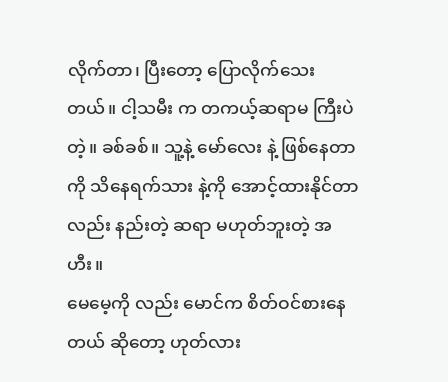လိုက်တာ၊ ပြီးတော့ ပြောလိုက်သေးတယ်။ ငါ့သမီး က တကယ့်ဆရာမ ကြီးပဲတဲ့။ ခစ်ခစ်။ သူ့နဲ့ မော်လေး နဲ့ ဖြစ်နေတာကို သိနေရက်သား နဲ့ကို အောင့်ထားနိုင်တာ လည်း နည်းတဲ့ ဆရာ မဟုတ်ဘူးတဲ့ အဟီး။
မေမေ့ကို လည်း မောင်က စိတ်ဝင်စားနေတယ် ဆိုတော့ ဟုတ်လား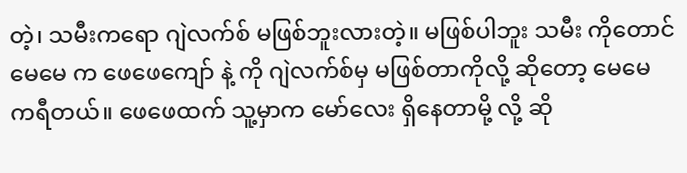တဲ့၊ သမီးကရော ဂျဲလက်စ် မဖြစ်ဘူးလားတဲ့။ မဖြစ်ပါဘူး သမီး ကိုတောင် မေမေ က ဖေဖေကျော် နဲ့ ကို ဂျဲလက်စ်မှ မဖြစ်တာကိုလို့ ဆိုတော့ မေမေ ကရီတယ်။ ဖေဖေထက် သူ့မှာက မော်လေး ရှိနေတာမို့ လို့ ဆို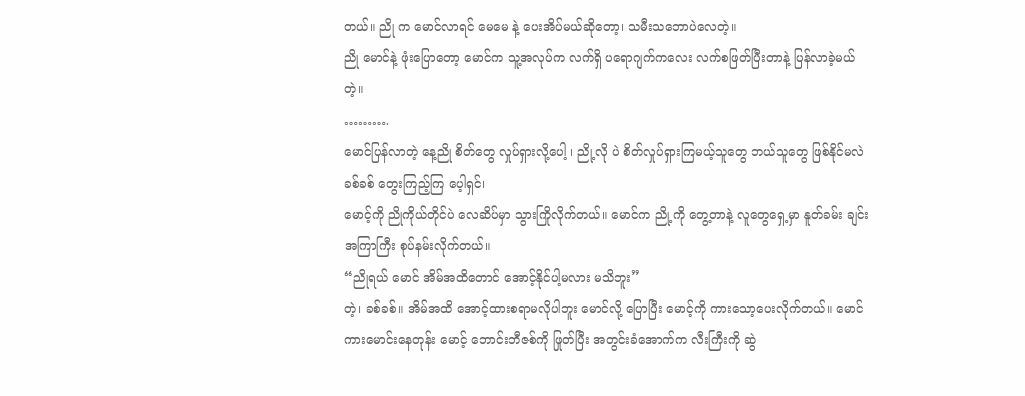တယ်။ ညို က မောင်လာရင် မေမေ နဲ့ ပေးအိပ်မယ်ဆိုတော့၊ သမီးသဘောပဲလေတဲ့။
ညို မောင်နဲ့ ဖုံးပြောတော့ မောင်က သူ့အလုပ်က လက်ရှိ ပရောဂျက်ကလေး လက်စဖြတ်ပြီးတာနဲ့ ပြန်လာခဲ့မယ်တဲ့။
……….
မောင်ပြန်လာတဲ့ နေ့ညို စိတ်တွေ လှုပ်ရှားလို့ပေါ့ ၊ ညို့လို ပဲ စိတ်လှုပ်ရှားကြမယ့်သူတွေ ဘယ်သူတွေ ဖြစ်နိုင်မလဲ ခစ်ခစ် တွေးကြည့်ကြ ပေ့ါရှင်၊
မောင့်ကို ညိုကိုယ်တိုင်ပဲ လေဆိပ်မှာ သွားကြိုလိုက်တယ်။ မောင်က ညို့ကို တွေ့တာနဲ့ လူတွေရှေ့မှာ နူတ်ခမ်း ချင်း အကြာကြီး စုပ်နမ်းလိုက်တယ်။
“ညိုရယ် မောင် အိမ်အထိတောင် အောင့်နိုင်ပါ့မလား မသိဘူး”
တဲ့၊ ခစ်ခစ်။ အိမ်အထိ အောင့်ထားစရာမလိုပါဘူး မောင်လို့ ပြောပြီး မောင့်ကို ကားသော့ပေးလိုက်တယ်။ မောင် ကားမောင်းနေတုန်း မောင့် ဘောင်းဘီဇစ်ကို ဖြုတ်ပြီး အတွင်းခံအောက်က လီးကြီးကို ဆွဲ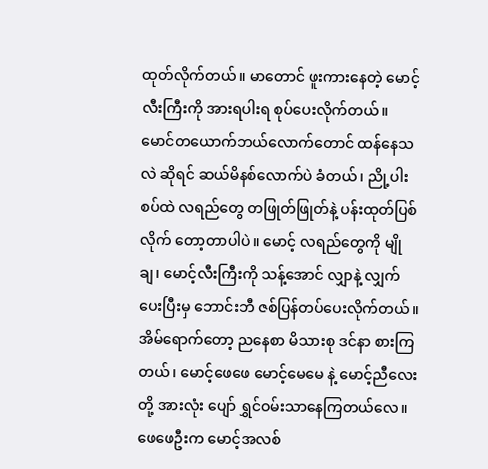ထုတ်လိုက်တယ်။ မာတောင် ဖူးကားနေတဲ့ မောင့်လီးကြီးကို အားရပါးရ စုပ်ပေးလိုက်တယ်။ မောင်တယောက်ဘယ်လောက်တောင် ထန်နေသလဲ ဆိုရင် ဆယ်မိနစ်လောက်ပဲ ခံတယ်၊ ညို့ပါးစပ်ထဲ လရည်တွေ တဖြုတ်ဖြုတ်နဲ့ ပန်းထုတ်ပြစ်လိုက် တော့တာပါပဲ။ မောင့် လရည်တွေကို မျိုချ၊ မောင့်လီးကြီးကို သန့်အောင် လျှာနဲ့ လျှက်ပေးပြီးမှ ဘောင်းဘီ ဇစ်ပြန်တပ်ပေးလိုက်တယ်။
အိမ်ရောက်တော့ ညနေစာ မိသားစု ဒင်နာ စားကြတယ်၊ မောင့်ဖေဖေ မောင့်မေမေ နဲ့ မောင့်ညီလေး တို့ အားလုံး ပျော် ရွှင်ဝမ်းသာနေကြတယ်လေ။ ဖေဖေဦးက မောင့်အလစ်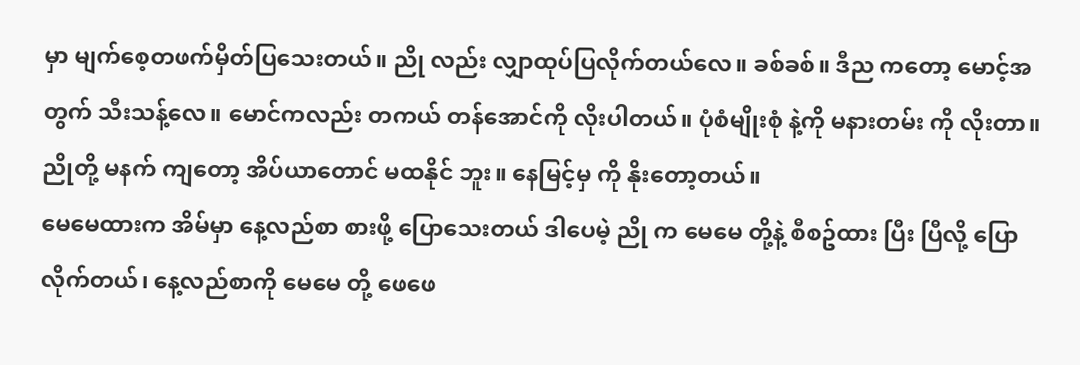မှာ မျက်စေ့တဖက်မှိတ်ပြသေးတယ်။ ညို လည်း လျှာထုပ်ပြလိုက်တယ်လေ။ ခစ်ခစ်။ ဒီည ကတော့ မောင့်အတွက် သီးသန့်လေ။ မောင်ကလည်း တကယ် တန်အောင်ကို လိုးပါတယ်။ ပုံစံမျိုးစုံ နဲ့ကို မနားတမ်း ကို လိုးတာ။ ညိုတို့ မနက် ကျတော့ အိပ်ယာတောင် မထနိုင် ဘူး။ နေမြင့်မှ ကို နိုးတော့တယ်။
မေမေထားက အိမ်မှာ နေ့လည်စာ စားဖို့ ပြောသေးတယ် ဒါပေမဲ့ ညို က မေမေ တို့နဲ့ စီစဥ်ထား ပြီး ပြီလို့ ပြောလိုက်တယ်၊ နေ့လည်စာကို မေမေ တို့ ဖေဖေ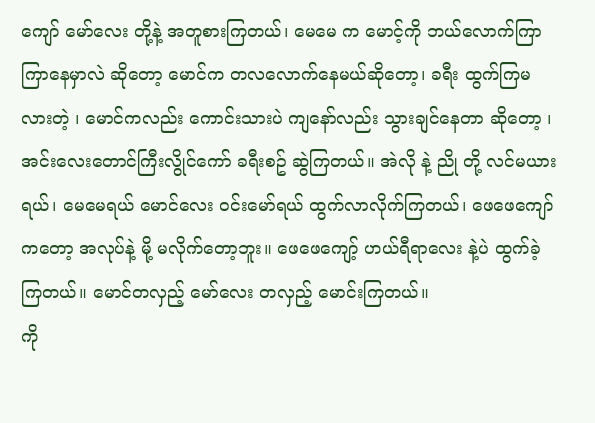ကျော် မော်လေး တို့နဲ့ အတူစားကြတယ်၊ မေမေ က မောင့်ကို ဘယ်လောက်ကြာကြာနေမှာလဲ ဆိုတော့ မောင်က တလလောက်နေမယ်ဆိုတော့၊ ခရီး ထွက်ကြမလားတဲ့ ၊ မောင်ကလည်း ကောင်းသားပဲ ကျနော်လည်း သွားချင်နေတာ ဆိုတော့ ၊ အင်းလေးတောင်ကြီးလွိုင်ကော် ခရီးစဥ် ဆွဲကြတယ်။ အဲလို နဲ့ ညို တို့ လင်မယားရယ်၊ မေမေရယ် မောင်လေး ဝင်းမော်ရယ် ထွက်လာလိုက်ကြတယ်၊ ဖေဖေကျော် ကတော့ အလုပ်နဲ့ မို့ မလိုက်တော့ဘူး။ ဖေဖေကျော့် ဟယ်ရီရာလေး နဲ့ပဲ ထွက်ခဲ့ကြတယ်။ မောင်တလှည့် မော်လေး တလှည့် မောင်းကြတယ်။
ကို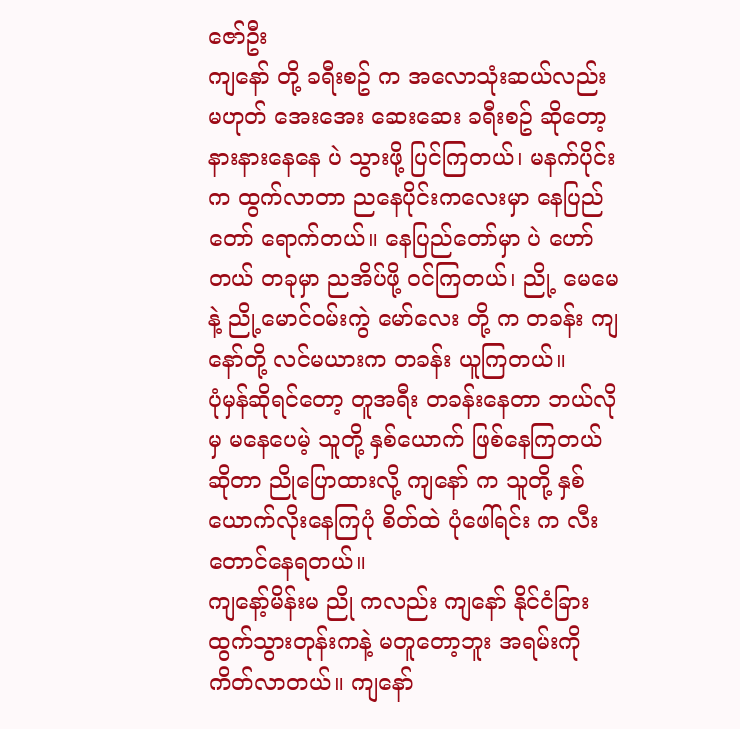ဇော်ဦး
ကျနော် တို့ ခရီးစဥ် က အလောသုံးဆယ်လည်း မဟုတ် အေးအေး ဆေးဆေး ခရီးစဥ် ဆိုတော့ နားနားနေနေ ပဲ သွားဖို့ ပြင်ကြတယ်၊ မနက်ပိုင်းက ထွက်လာတာ ညနေပိုင်းကလေးမှာ နေပြည်တော် ရောက်တယ်။ နေပြည်တော်မှာ ပဲ ဟော်တယ် တခုမှာ ညအိပ်ဖို့ ဝင်ကြတယ်၊ ညို့ မေမေ နဲ့ ညို့မောင်ဝမ်းကွဲ မော်လေး တို့ က တခန်း ကျနော်တို့ လင်မယားက တခန်း ယူကြတယ်။
ပုံမှန်ဆိုရင်တော့ တူအရီး တခန်းနေတာ ဘယ်လိုမှ မနေပေမဲ့ သူတို့ နှစ်ယောက် ဖြစ်နေကြတယ် ဆိုတာ ညိုပြောထားလို့ ကျနော် က သူတို့ နှစ်ယောက်လိုးနေကြပုံ စိတ်ထဲ ပုံဖေါ်ရင်း က လီးတောင်နေရတယ်။
ကျနော့်မိန်းမ ညို ကလည်း ကျနော် နိုင်ငံခြား ထွက်သွားတုန်းကနဲ့ မတူတော့ဘူး အရမ်းကို ကိတ်လာတယ်။ ကျနော်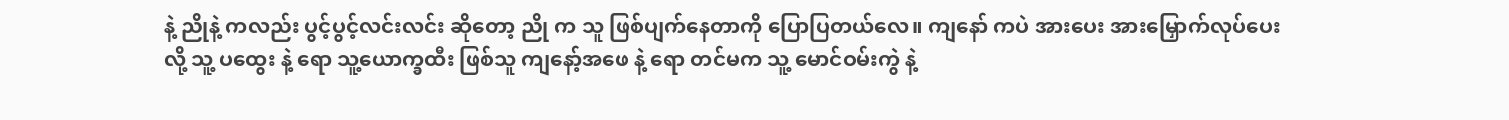နဲ့ ညိုနဲ့ ကလည်း ပွင့်ပွင့်လင်းလင်း ဆိုတော့ ညို က သူ ဖြစ်ပျက်နေတာကို ပြောပြတယ်လေ။ ကျနော် ကပဲ အားပေး အားမြှောက်လုပ်ပေးလို့ သူ့ ပထွေး နဲ့ ရော သူ့ယောက္ခထီး ဖြစ်သူ ကျနော့်အဖေ နဲ့ ရော တင်မက သူ့ မောင်ဝမ်းကွဲ နဲ့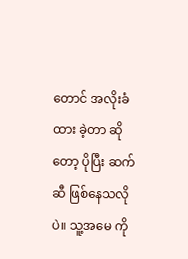တောင် အလိုးခံထား ခဲ့တာ ဆိုတော့ ပိုပြီး ဆက်ဆီ ဖြစ်နေသလိုပဲ။ သူ့အမေ ကို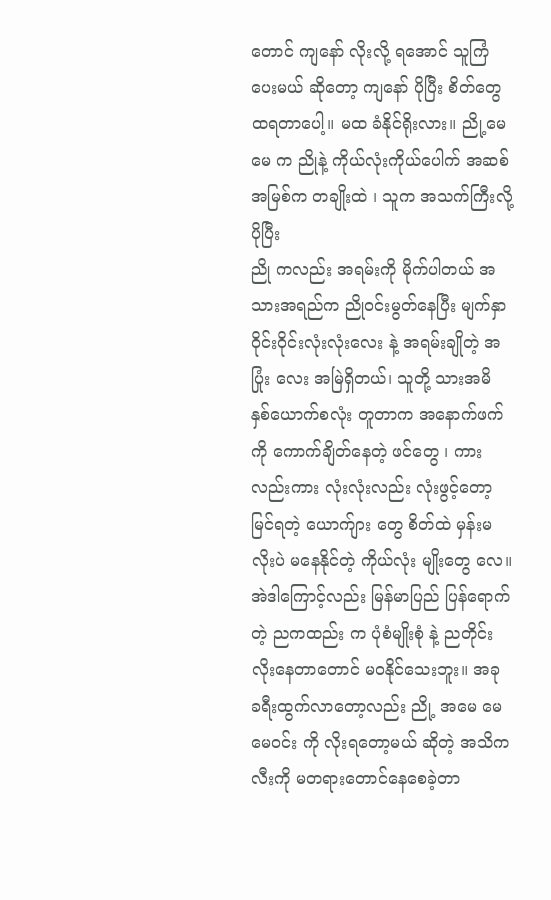တောင် ကျနော် လိုးလို့ ရအောင် သူကြံပေးမယ် ဆိုတော့ ကျနော် ပိုပြီး စိတ်တွေ ထရတာပေါ့။ မထ ခံနိုင်ရိုးလား။ ညို့မေမေ က ညိုနဲ့ ကိုယ်လုံးကိုယ်ပေါက် အဆစ်အမြစ်က တချိုးထဲ ၊ သူက အသက်ကြီးလို့ ပိုပြီး
ညို ကလည်း အရမ်းကို မိုက်ပါတယ် အသားအရည်က ညိုဝင်းမွတ်နေပြီး မျက်နှာ ဝိုင်းဝိုင်းလုံးလုံးလေး နဲ့ အရမ်းချိုတဲ့ အပြုံး လေး အမြဲရှိတယ်၊ သူတို့ သားအမိ နှစ်ယောက်စလုံး တူတာက အနောက်ဖက်ကို ကောက်ချိတ်နေတဲ့ ဖင်တွေ ၊ ကားလည်းကား လုံးလုံးလည်း လုံးဖွင့်တော့ မြင်ရတဲ့ ယောက်ျား တွေ စိတ်ထဲ မှန်းမလိုးပဲ မနေနိုင်တဲ့ ကိုယ်လုံး မျိုးတွေ လေ။ အဲဒါကြောင့်လည်း မြန်မာပြည် ပြန်ရောက်တဲ့ ညကထည်း က ပုံစံမျိုးစုံ နဲ့ ညတိုင်းလိုးနေတာတောင် မဝနိုင်သေးဘူး။ အခု ခရီးထွက်လာတော့လည်း ညို့ အမေ မေမေဝင်း ကို လိုးရတော့မယ် ဆိုတဲ့ အသိက လီးကို မတရားတောင်နေစေခဲ့တာ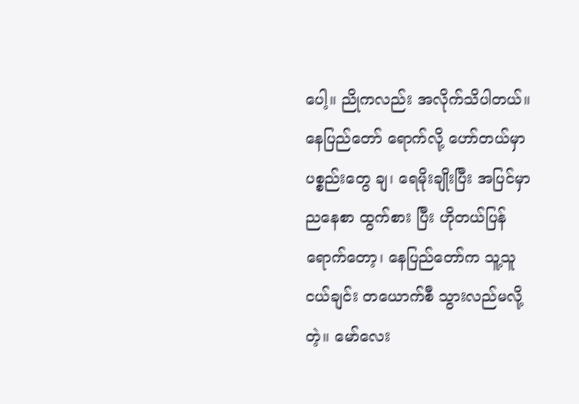ပေါ့။ ညိုကလည်း အလိုက်သိပါတယ်။ နေပြည်တော် ရောက်လို့ ဟော်တယ်မှာ ပစ္စည်းတွေ ချ၊ ရေမိုးချိုးပြီး အပြင်မှာ ညနေစာ ထွက်စား ပြီး ဟိုတယ်ပြန်ရောက်တော့၊ နေပြည်တော်က သူ့သူငယ်ချင်း တယောက်စီ သွားလည်မလို့တဲ့။ မော်လေး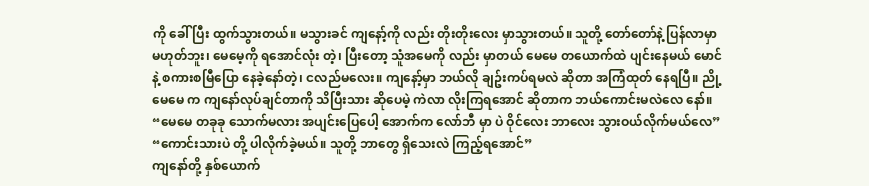ကို ခေါ် ပြီး ထွက်သွားတယ်။ မသွားခင် ကျနော့်ကို လည်း တိုးတိုးလေး မှာသွားတယ်။ သူတို့ တော်တော်နဲ့ ပြန်လာမှာ မဟုတ်ဘူး၊ မေမေ့ကို ရအောင်လုံး တဲ့၊ ပြီးတော့ သူံအမေကို လည်း မှာတယ် မေမေ တယောက်ထဲ ပျင်းနေမယ် မောင် နဲ့ စကားစမြီပြော နေခဲ့နော်တဲ့၊ ငလည်မလေး။ ကျနော့်မှာ ဘယ်လို ချဥ်းကပ်ရမလဲ ဆိုတာ အကြံထုတ် နေရပြီ။ ညို့ မေမေ က ကျနော်လုပ်ချင်တာကို သိပြီးသား ဆိုပေမဲ့ ကဲလာ လိုးကြရအောင် ဆိုတာက ဘယ်ကောင်းမလဲလေ နော်။
“မေမေ တခုခု သောက်မလား အပျင်းပြေပေါ့ အောက်က လော်ဘီ မှာ ပဲ ဝိုင်လေး ဘာလေး သွားဝယ်လိုက်မယ်လေ”
“ကောင်းသားပဲ တို့ ပါလိုက်ခဲ့မယ်။ သူတို့ ဘာတွေ ရှိသေးလဲ ကြည့်ရအောင်”
ကျနော်တို့ နှစ်ယောက်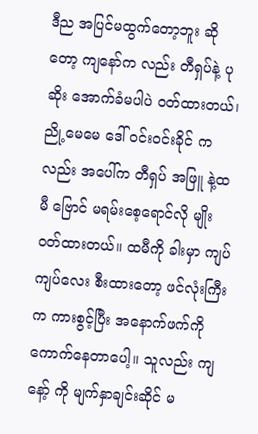ဒီည အပြင်မထွက်တော့ဘူး ဆိုတော့ ကျနော်က လည်း တီရှပ်နဲ့ ပုဆိုး အောက်ခံမပါပဲ ဝတ်ထားတယ်၊ ညို့မေမေ ဒေါ် ဝင်းဝင်းခိုင် ကလည်း အပေါ်က တီရှပ် အဖြူ နဲ့ထမီ ဗြောင် မရမ်းစေ့ရောင်လို မျိုး ဝတ်ထားတယ်။ ထမီကို ခါးမှာ ကျပ်ကျပ်လေး စီးထားတော့ ဖင်လုံးကြီးက ကားစွင့်ပြီး အနောက်ဖက်ကို ကောက်နေတာပေါ့။ သူလည်း ကျနော့် ကို မျက်နှာချင်းဆိုင် မ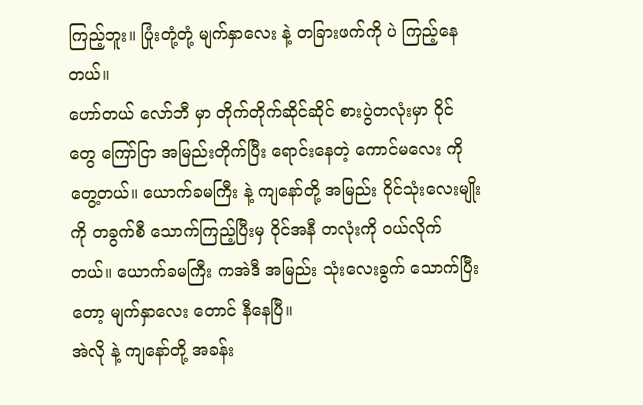ကြည့်ဘူး။ ပြုံးတုံ့တုံ့ မျက်နှာလေး နဲ့ တခြားဖက်ကို ပဲ ကြည့်နေတယ်။
ဟော်တယ် လော်ဘီ မှာ တိုက်တိုက်ဆိုင်ဆိုင် စားပွဲတလုံးမှာ ဝိုင် တွေ ကြော်ငြာ အမြည်းတိုက်ပြီး ရောင်းနေတဲ့ ကောင်မလေး ကိုတွေ့တယ်။ ယောက်ခမကြီး နဲ့ ကျနော်တို့ အမြည်း ဝိုင်သုံးလေးမျိုး ကို တခွက်စီ သောက်ကြည့်ပြီးမှ ဝိုင်အနီ တလုံးကို ဝယ်လိုက်တယ်။ ယောက်ခမကြီး ကအဲဒီ အမြည်း သုံးလေးခွက် သောက်ပြီး တော့ မျက်နှာလေး တောင် နီနေပြီ။
အဲလို နဲ့ ကျနော်တို့ အခန်း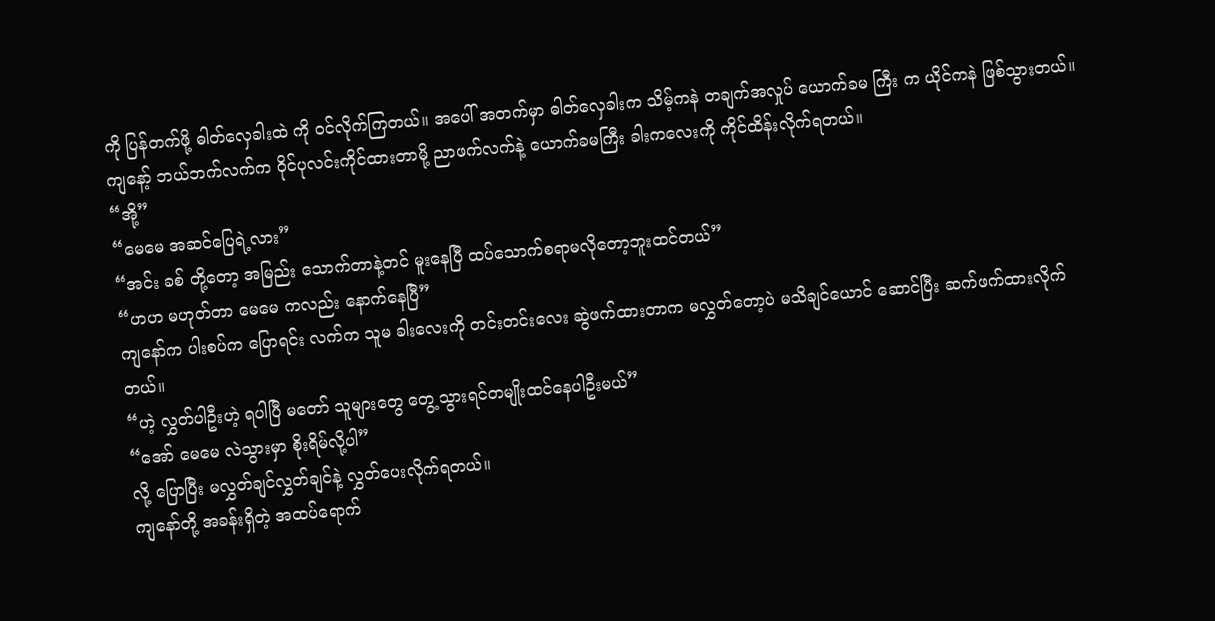ကို ပြန်တက်ဖို့ ဓါတ်လှေခါးထဲ ကို ဝင်လိုက်ကြတယ်။ အပေါ် အတက်မှာ ဓါတ်လှေခါးက သိမ့်ကနဲ တချက်အလှုပ် ယောက်ခမ ကြီး က ယိုင်ကနဲ ဖြစ်သွားတယ်။ ကျနော့် ဘယ်ဘက်လက်က ဝိုင်ပုလင်းကိုင်ထားတာမို့ ညာဖက်လက်နဲ့ ယောက်ခမကြီး ခါးကလေးကို ကိုင်ထိန်းလိုက်ရတယ်။
“အို့”
“မေမေ အဆင်ပြေရဲ့လား”
“အင်း ခစ် တို့တော့ အမြည်း သောက်တာနဲ့တင် မူးနေပြီ ထပ်သောက်စရာမလိုတော့ဘူးထင်တယ်”
“ဟဟ မဟုတ်တာ မေမေ ကလည်း နောက်နေပြီ”
ကျနော်က ပါးစပ်က ပြောရင်း လက်က သူမ ခါးလေးကို တင်းတင်းလေး ဆွဲဖက်ထားတာက မလွှတ်တော့ပဲ မသိချင်ယောင် ဆောင်ပြီး ဆက်ဖက်ထားလိုက်တယ်။
“ဟဲ့ လွှတ်ပါဦးဟဲ့ ရပါပြီ မတော် သူများတွေ တွေ့သွားရင်တမျိုးထင်နေပါဦးမယ်”
“အော် မေမေ လဲသွားမှာ စိုးရိမ်လို့ပါ”
လို့ ပြောပြီး မလွှတ်ချင်လွှတ်ချင်နဲ့ လွှတ်ပေးလိုက်ရတယ်။
ကျနော်တို့ အခန်းရှိတဲ့ အထပ်ရောက်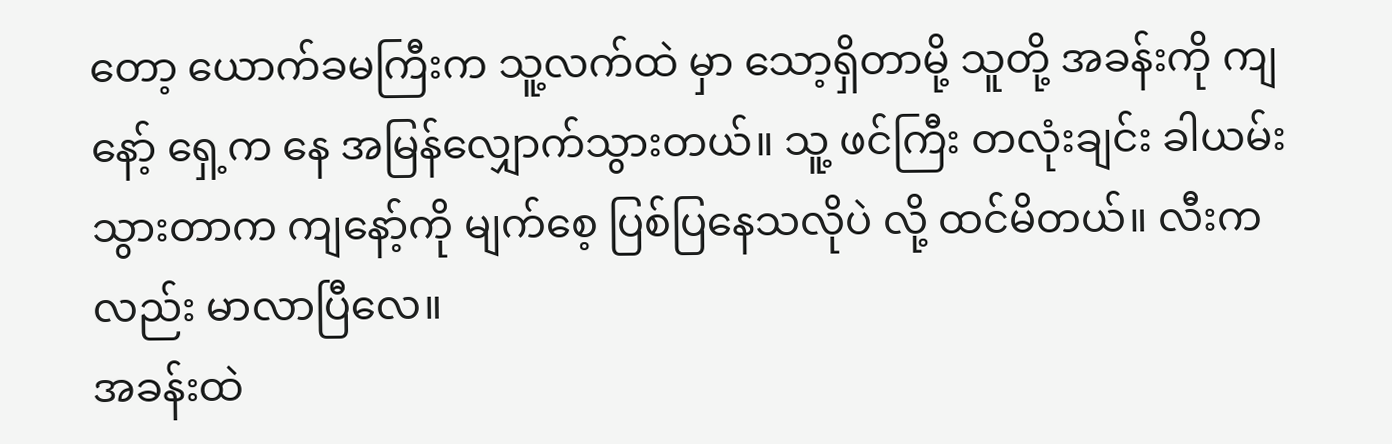တော့ ယောက်ခမကြီးက သူ့လက်ထဲ မှာ သော့ရှိတာမို့ သူတို့ အခန်းကို ကျနော့် ရှေ့က နေ အမြန်လျှောက်သွားတယ်။ သူ့ ဖင်ကြီး တလုံးချင်း ခါယမ်းသွားတာက ကျနော့်ကို မျက်စေ့ ပြစ်ပြနေသလိုပဲ လို့ ထင်မိတယ်။ လီးကလည်း မာလာပြီလေ။
အခန်းထဲ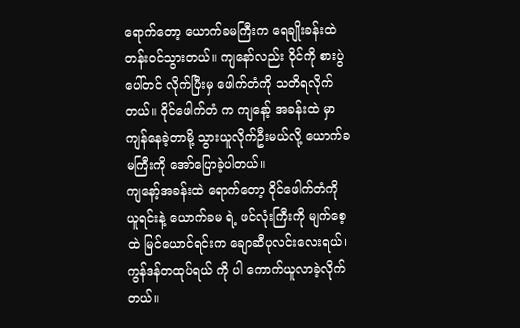ရောက်တော့ ယောက်ခမကြီးက ရေချိုးခန်းထဲ တန်းဝင်သွားတယ်။ ကျနော်လည်း ဝိုင်ကို စားပွဲပေါ်တင် လိုက်ပြီးမှ ဖေါက်တံကို သတိရလိုက်တယ်။ ဝိုင်ဖေါက်တံ က ကျနော့် အခန်းထဲ မှာ ကျန်နေခဲ့တာမို့ သွားယူလိုက်ဦးမယ်လို့ ယောက်ခမကြီးကို အော်ပြောခဲ့ပါတယ်။
ကျနော့်အခန်းထဲ ရောက်တော့ ဝိုင်ဖေါက်တံကို ယူရင်းနဲ့ ယောက်ခမ ရဲ့ ဖင်လုံးကြီးကို မျက်စေ့ထဲ မြင်ယောင်ရင်းက ချောဆီပုလင်းလေးရယ်၊ ကွန်ဒန်တထုပ်ရယ် ကို ပါ ကောက်ယူလာခဲ့လိုက်တယ်။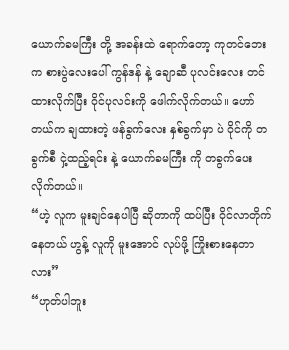ယောက်ခမကြီး တို့ အခန်းထဲ ရောက်တော့ ကုတင်ဘေးက စားပွဲလေးပေါ် ကွန်ဒန် နဲ့ ချောဆီ ပုလင်းလေး တင်ထားလိုက်ပြီး ဝိုင်ပုလင်းကို ဖေါက်လိုက်တယ်။ ဟော်တယ်က ချထားတဲ့ ဖန်ခွက်လေး နှစ်ခွက်မှာ ပဲ ဝိုင်ကို တခွက်စီ ငှဲ့ထည့်ရင်း နဲ့ ယောက်ခမကြီး ကို တခွက်ပေးလိုက်တယ်။
“ဟဲ့ လူက မူးချင်နေပါပြီ ဆိုတာကို ထပ်ပြီး ဝိုင်လာတိုက်နေတယ် ဟွန့် လူကို မူးအောင် လုပ်ဖို့ ကြိုးစားနေတာလား”
“ဟုတ်ပါဘူး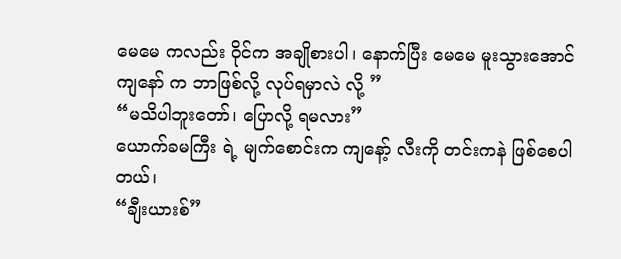မေမေ ကလည်း ဝိုင်က အချိုစားပါ၊ နောက်ပြီး မေမေ မူးသွားအောင် ကျနော် က ဘာဖြစ်လို့ လုပ်ရမှာလဲ လို့ ”
“မသိပါဘူးတော်၊ ပြောလို့ ရမလား”
ယောက်ခမကြီး ရဲ့ မျက်စောင်းက ကျနော့် လီးကို တင်းကနဲ ဖြစ်စေပါတယ်၊
“ချီးယားစ်”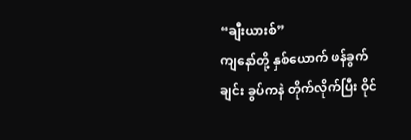“ချီးယားစ်”
ကျနော်တို့ နှစ်ယောက် ဖန်ခွက်ချင်း ခွပ်ကနဲ တိုက်လိုက်ပြီး ဝိုင်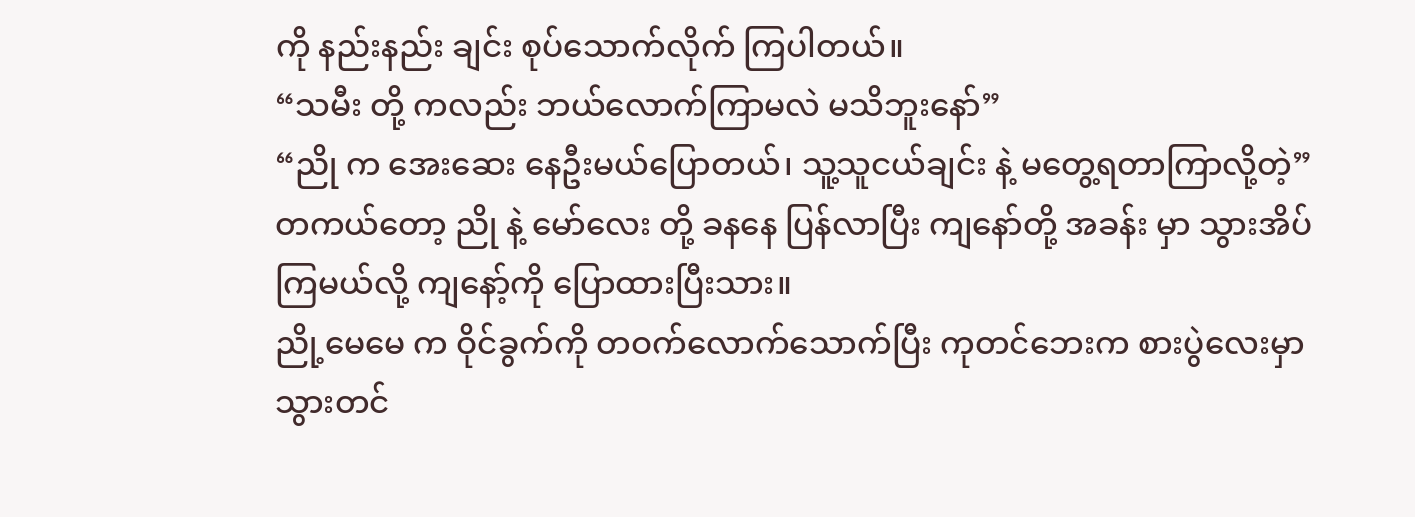ကို နည်းနည်း ချင်း စုပ်သောက်လိုက် ကြပါတယ်။
“သမီး တို့ ကလည်း ဘယ်လောက်ကြာမလဲ မသိဘူးနော်”
“ညို က အေးဆေး နေဦးမယ်ပြောတယ်၊ သူ့သူငယ်ချင်း နဲ့ မတွေ့ရတာကြာလို့တဲ့”
တကယ်တော့ ညို နဲ့ မော်လေး တို့ ခနနေ ပြန်လာပြီး ကျနော်တို့ အခန်း မှာ သွားအိပ်ကြမယ်လို့ ကျနော့်ကို ပြောထားပြီးသား။
ညို့မေမေ က ဝိုင်ခွက်ကို တဝက်လောက်သောက်ပြီး ကုတင်ဘေးက စားပွဲလေးမှာ သွားတင်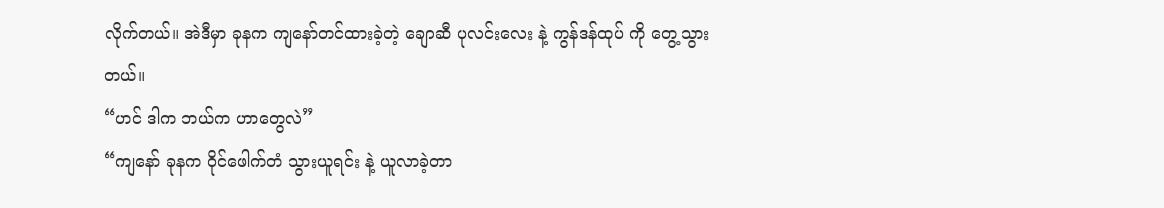လိုက်တယ်။ အဲဒီမှာ ခုနက ကျနော်တင်ထားခဲ့တဲ့ ချောဆီ ပုလင်းလေး နဲ့ ကွန်ဒန်ထုပ် ကို တွေ့သွားတယ်။
“ဟင် ဒါက ဘယ်က ဟာတွေလဲ”
“ကျနော် ခုနက ဝိုင်ဖေါက်တံ သွားယူရင်း နဲ့ ယူလာခဲ့တာ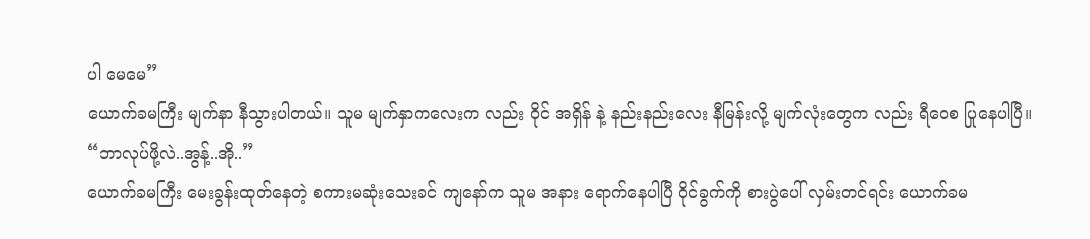ပါ မေမေ”
ယောက်ခမကြီး မျက်နာ နီသွားပါတယ်။ သူမ မျက်နှာကလေးက လည်း ဝိုင် အရှိန် နဲ့ နည်းနည်းလေး နီမြန်းလို့ မျက်လုံးတွေက လည်း ရီဝေစ ပြုနေပါပြီ။
“ဘာလုပ်ဖို့လဲ..အွန့်..အို..”
ယောက်ခမကြီး မေးခွန်းထုတ်နေတဲ့ စကားမဆုံးသေးခင် ကျနော်က သူမ အနား ရောက်နေပါပြီ ဝိုင်ခွက်ကို စားပွဲပေါ် လှမ်းတင်ရင်း ယောက်ခမ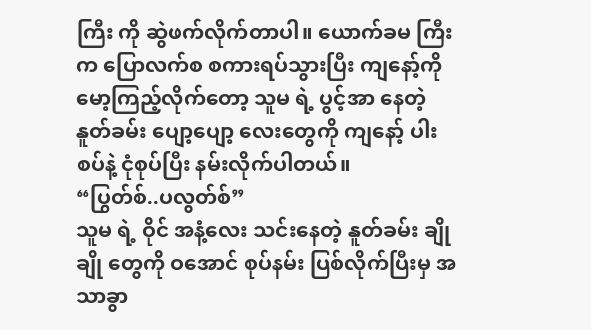ကြီး ကို ဆွဲဖက်လိုက်တာပါ။ ယောက်ခမ ကြီးက ပြောလက်စ စကားရပ်သွားပြီး ကျနော့်ကို မော့ကြည့်လိုက်တော့ သူမ ရဲ့ ပွင့်အာ နေတဲ့ နူတ်ခမ်း ပျော့ပျော့ လေးတွေကို ကျနော့် ပါးစပ်နဲ့ ငုံစုပ်ပြီး နမ်းလိုက်ပါတယ်။
“ပြွတ်စ်..ပလွတ်စ်”
သူမ ရဲ့ ဝိုင် အနံ့လေး သင်းနေတဲ့ နူတ်ခမ်း ချိုချို တွေကို ဝအောင် စုပ်နမ်း ပြစ်လိုက်ပြီးမှ အသာခွာ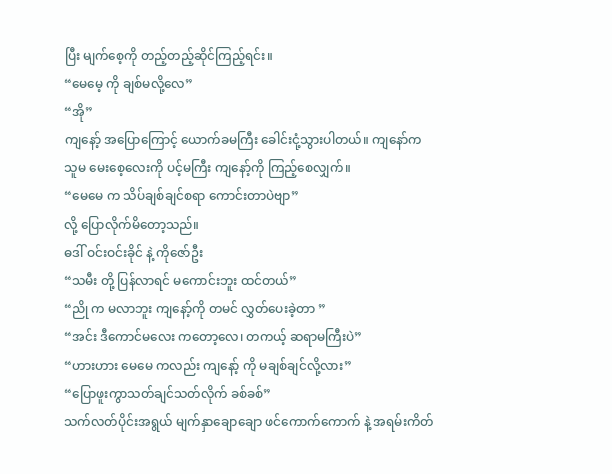ပြီး မျက်စေ့ကို တည့်တည့်ဆိုင်ကြည့်ရင်း။
“မေမေ့ ကို ချစ်မလို့လေ”
“အို”
ကျနော့် အပြောကြောင့် ယောက်ခမကြီး ခေါင်းငုံ့သွားပါတယ်။ ကျနော်က သူမ မေးစေ့လေးကို ပင့်မကြီး ကျနော့်ကို ကြည့်စေလျှက်။
“မေမေ က သိပ်ချစ်ချင်စရာ ကောင်းတာပဲဗျာ”
လို့ ပြောလိုက်မိတော့သည်။
ဓဒါ် ဝင်းဝင်းခိုင် နဲ့ ကိုဇော်ဦး
“သမီး တို့ ပြန်လာရင် မကောင်းဘူး ထင်တယ်”
“ညို က မလာဘူး ကျနော့်ကို တမင် လွှတ်ပေးခဲ့တာ ”
“အင်း ဒီကောင်မလေး ကတော့လေ၊ တကယ့် ဆရာမကြီးပဲ”
“ဟားဟား မေမေ ကလည်း ကျနော့် ကို မချစ်ချင်လို့လား”
“ပြောဖူးကွာသတ်ချင်သတ်လိုက် ခစ်ခစ်”
သက်လတ်ပိုင်းအရွယ် မျက်နှာချောချော ဖင်ကောက်ကောက် နဲ့ အရမ်းကိတ်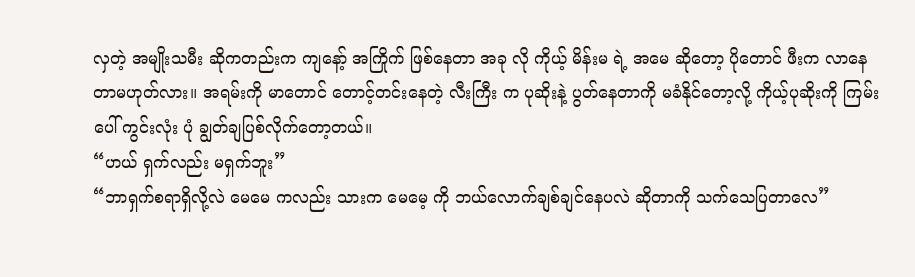လှတဲ့ အမျိုးသမီး ဆိုကတည်းက ကျနော့် အကြိုက် ဖြစ်နေတာ အခု လို ကိုယ့် မိန်းမ ရဲ့ အမေ ဆိုတော့ ပိုတောင် ဖီးက လာနေတာမဟုတ်လား။ အရမ်းကို မာတောင် တောင့်တင်းနေတဲ့ လီးကြီး က ပုဆိုးနဲ့ ပွတ်နေတာကို မခံနိုင်တော့လို့ ကိုယ့်ပုဆိုးကို ကြမ်းပေါ် ကွင်းလုံး ပုံ ချွတ်ချပြစ်လိုက်တော့တယ်။
“ဟယ် ရှက်လည်း မရှက်ဘူး”
“ဘာရှက်စရာရှိလို့လဲ မေမေ ကလည်း သားက မေမေ့ ကို ဘယ်လောက်ချစ်ချင်နေပလဲ ဆိုတာကို သက်သေပြတာလေ”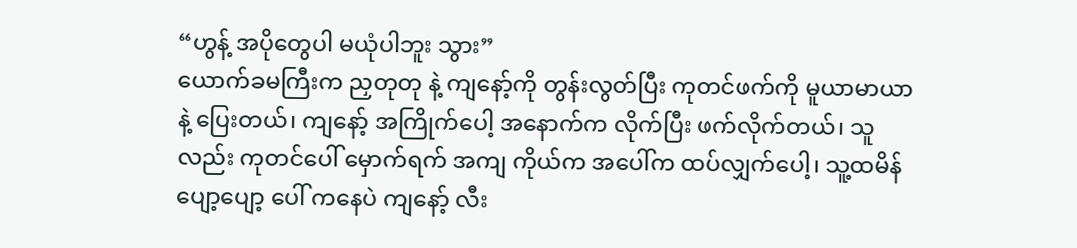“ဟွန့် အပိုတွေပါ မယုံပါဘူး သွား”
ယောက်ခမကြီးက ညှတုတု နဲ့ ကျနော့်ကို တွန်းလွတ်ပြီး ကုတင်ဖက်ကို မူယာမာယာ နဲ့ ပြေးတယ်၊ ကျနော့် အကြိုက်ပေါ့ အနောက်က လိုက်ပြီး ဖက်လိုက်တယ်၊ သူလည်း ကုတင်ပေါ် မှောက်ရက် အကျ ကိုယ်က အပေါ်က ထပ်လျှက်ပေါ့၊ သူ့ထမိန်ပျော့ပျော့ ပေါ် ကနေပဲ ကျနော့် လီး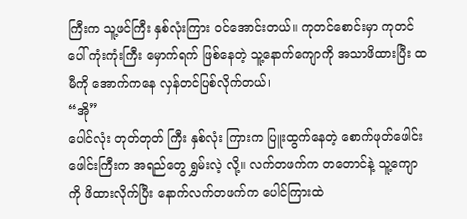ကြီးက သူ့ဖင်ကြီး နှစ်လုံးကြား ဝင်အောင်းတယ်။ ကုတင်စောင်းမှာ ကုတင်ပေါ် ကုံးကုံးကြီး မှောက်ရက် ဖြစ်နေတဲ့ သူ့နောက်ကျောကို အသာဖိထားပြီး ထမီကို အောက်ကနေ လှန်တင်ပြစ်လိုက်တယ်၊
“အို”
ပေါင်လုံး တုတ်တုတ် ကြီး နှစ်လုံး ကြားက ပြူးထွက်နေတဲ့ စောက်ဖုတ်ဖေါင်းဖေါင်းကြီးက အရည်တွေ ရွှမ်းလဲ့ လို့။ လက်တဖက်က တတောင်နဲ့ သူ့ကျောကို ဖိထားလိုက်ပြီး နောက်လက်တဖက်က ပေါင်ကြားထဲ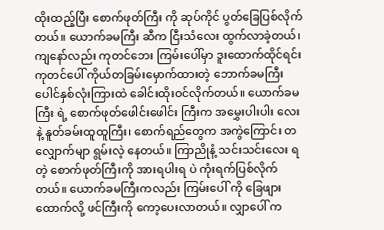ထိုးထည့်ပြီး စောက်ဖုတ်ကြီး ကို ဆုပ်ကိုင် ပွတ်ခြေပြစ်လိုက်တယ်။ ယောက်ခမကြီး ဆီက ငြီးသံလေး ထွက်လာခဲ့တယ်၊ ကျနော်လည်း ကုတင်ဘေး ကြမ်းပေါ်မှာ ဒူးထောက်ထိုင်ရင်း ကုတင်ပေါ် ကိုယ်တခြမ်းမှောက်ထားတဲ့ ဘောက်ခမကြီး ပေါင်နှစ်လုံးကြားထဲ ခေါင်းထိုးဝင်လိုက်တယ်။ ယောက်ခမကြီး ရဲ့ စောက်ဖုတ်ဖေါင်းဖေါင်း ကြီးက အမွှေးပါးပါး လေး နဲ့ နူတ်ခမ်းထူထူကြီး၊ စောက်ရည်တွေက အကွဲကြောင်း တလျှောက်မျာ ရွမ်းလဲ့ နေတယ်။ ကြာညိုနံ့ သင်းသင်းလေး ရတဲ့ စောက်ဖုတ်ကြီးကို အားရပါးရ ပဲ ကုံးရက်ပြစ်လိုက်တယ်။ ယောက်ခမကြီးကလည်း ကြမ်းပေါ် ကို ခြေဖျားထောက်လို့ ဖင်ကြီးကို ကော့ပေးလာတယ်။ လျှာပေါ် က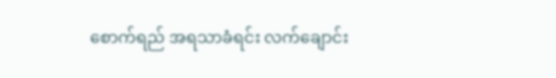စောက်ရည် အရသာခံရင်း လက်ချောင်း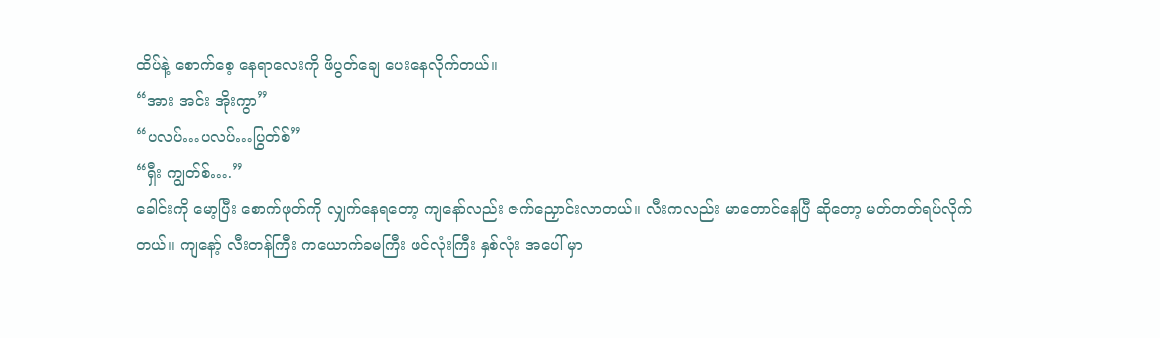ထိပ်နဲ့ စောက်စေ့ နေရာလေးကို ဖိပွတ်ချေ ပေးနေလိုက်တယ်။
“အား အင်း အိုးကွာ”
“ပလပ်…ပလပ်…ပြွတ်စ်”
“ရှီး ကျွတ်စ်….”
ခေါင်းကို မော့ပြီး စောက်ဖုတ်ကို လျှက်နေရတော့ ကျနော်လည်း ဇက်ညှောင်းလာတယ်။ လီးကလည်း မာတောင်နေပြီ ဆိုတော့ မတ်တတ်ရပ်လိုက်တယ်။ ကျနော့် လီးတန်ကြီး ကယောက်ခမကြီး ဖင်လုံးကြီး နှစ်လုံး အပေါ် မှာ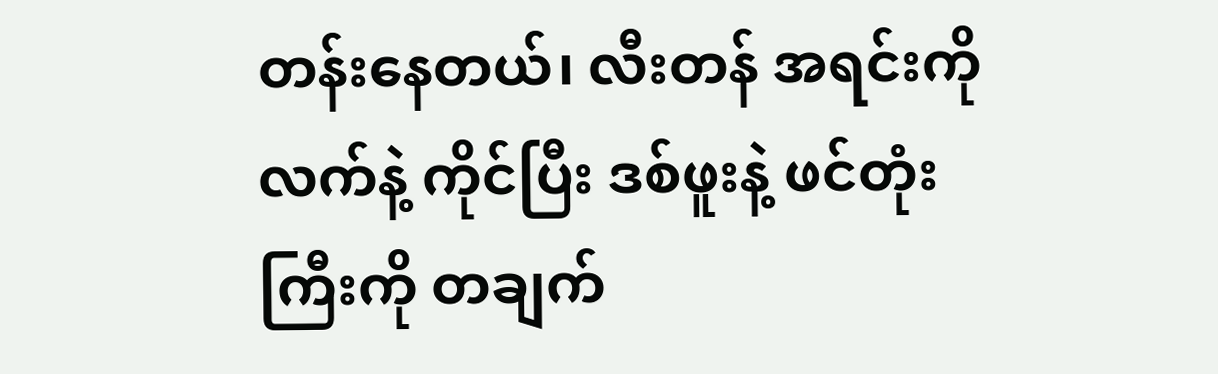တန်းနေတယ်၊ လီးတန် အရင်းကို လက်နဲ့ ကိုင်ပြီး ဒစ်ဖူးနဲ့ ဖင်တုံးကြီးကို တချက်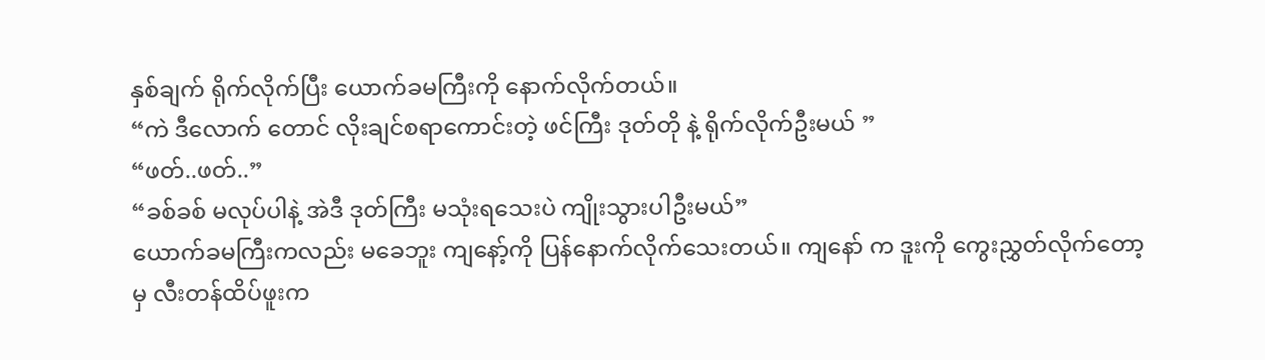နှစ်ချက် ရိုက်လိုက်ပြီး ယောက်ခမကြီးကို နောက်လိုက်တယ်။
“ကဲ ဒီလောက် တောင် လိုးချင်စရာကောင်းတဲ့ ဖင်ကြီး ဒုတ်တို နဲ့ ရိုက်လိုက်ဦးမယ် ”
“ဖတ်..ဖတ်..”
“ခစ်ခစ် မလုပ်ပါနဲ့ အဲဒီ ဒုတ်ကြီး မသုံးရသေးပဲ ကျိုးသွားပါဦးမယ်”
ယောက်ခမကြီးကလည်း မခေဘူး ကျနော့်ကို ပြန်နောက်လိုက်သေးတယ်။ ကျနော် က ဒူးကို ကွေးညွှတ်လိုက်တော့မှ လီးတန်ထိပ်ဖူးက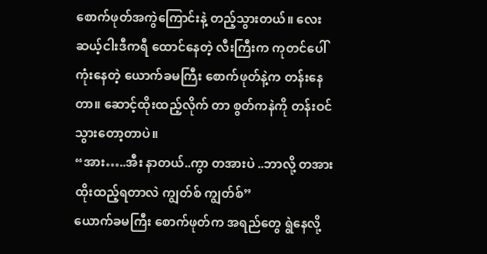စောက်ဖုတ်အကွဲကြောင်းနဲ့ တည့်သွားတယ်။ လေးဆယ့်ငါးဒီကရီ ထောင်နေတဲ့ လီးကြီးက ကုတင်ပေါ် ကုံးနေတဲ့ ယောက်ခမကြီး စောက်ဖုတ်နဲ့က တန်းနေတာ။ ဆောင့်ထိုးထည့်လိုက် တာ စွတ်ကနဲကို တန်းဝင်သွားတော့တာပဲ။
“အား…..အီး နာတယ်..ကွာ တအားပဲ ..ဘာလို့ တအားထိုးထည့်ရတာလဲ ကျွတ်စ် ကျွတ်စ်”
ယောက်ခမကြီး စောက်ဖုတ်က အရည်တွေ ရွဲနေလို့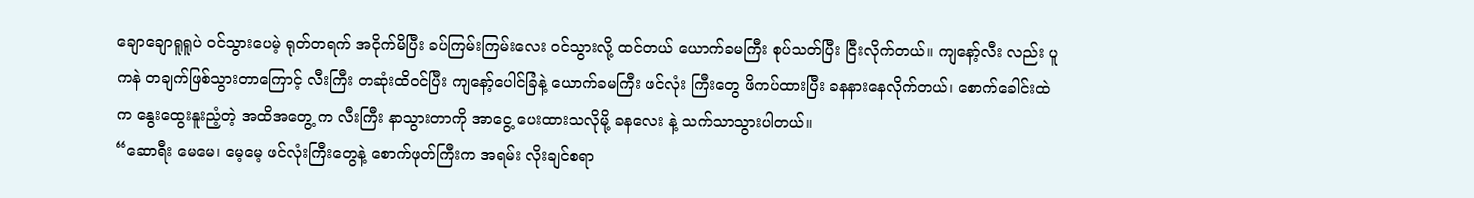ချောချောရူရူပဲ ဝင်သွားပေမဲ့ ရုတ်တရက် အငိုက်မိပြီး ခပ်ကြမ်းကြမ်းလေး ဝင်သွားလို့ ထင်တယ် ယောက်ခမကြီး စုပ်သတ်ပြီး ငြီးလိုက်တယ်။ ကျနော့်လီး လည်း ပူကနဲ တချက်ဖြစ်သွားတာကြောင့် လီးကြီး တဆုံးထိဝင်ပြီး ကျနော့်ပေါင်ခြံနဲ့ ယောက်ခမကြီး ဖင်လုံး ကြီးတွေ ဖိကပ်ထားပြီး ခနနားနေလိုက်တယ်၊ စောက်ခေါင်းထဲက နွေးထွေးနူးညံ့တဲ့ အထိအတွေ့ က လီးကြီး နာသွားတာကို အာငွေ့ ပေးထားသလိုမို့ ခနလေး နဲ့ သက်သာသွားပါတယ်။
“ဆောရီး မေမေ၊ မေ့မေ့ ဖင်လုံးကြီးတွေနဲ့ စောက်ဖုတ်ကြီးက အရမ်း လိုးချင်စရာ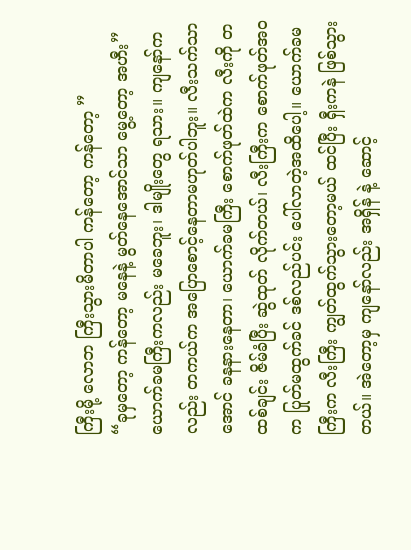ကြီးမို့ လောဘ ကြီးသွားမိတာပါ ကန်တော့ ကန်တော့ ”
“ခုမှတော့ ကန်တော့ မနေနဲ့ မွတ်နေအောင်သာ မွေ့တော့ အဟီး”
ယောက်ခမကြီးကလည်း မခေဘူး၊ ဒါမျိုးတွေ ရသား။ ကျနော်က လည်း တကယ်က အပြောစောင့်နေတာမဟုတ်ပါဘူး။ လီးသက်သာအောင် ခနနားနေတာ၊ ယောက်ခမကြီး စောက်ဖုတ်ထဲက လီးကို တထစ်ချင်း ဇိမ်ခံပြီး ဆွဲထုတ် လိုက်တယ်၊ လီးကြီးက စောက်ဖုတ်အဝက ပြုတ်မထွက်ခင် ဒစ်လည်ပင်း ပေါ်လာတဲ့အထိပေါ့။ ယောက်ခမကြီးက လီးကြီး ကျွတ်ထွက်သွားတော့မယ် ထင်ပြီး ရှီးကနဲ ဖြစ်သွား တယ်။ အဲတော့မှ ကျနော်လည်း အရှိန် နဲ့ ဆောင့်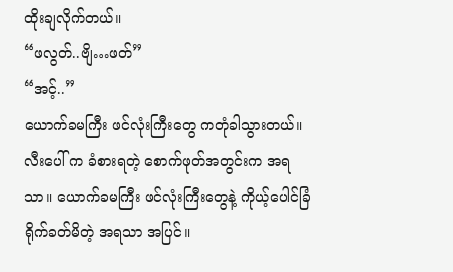ထိုးချလိုက်တယ်။
“ဖလွတ်..ဗျိ…ဖတ်”
“အင့်..”
ယောက်ခမကြီး ဖင်လုံးကြီးတွေ ကတုံခါသွားတယ်။ လီးပေါ် က ခံစားရတဲ့ စောက်ဖုတ်အတွင်းက အရသာ။ ယောက်ခမကြီး ဖင်လုံးကြီးတွေနဲ့ ကိုယ့်ပေါင်ခြံ ရိုက်ခတ်မိတဲ့ အရသာ အပြင်။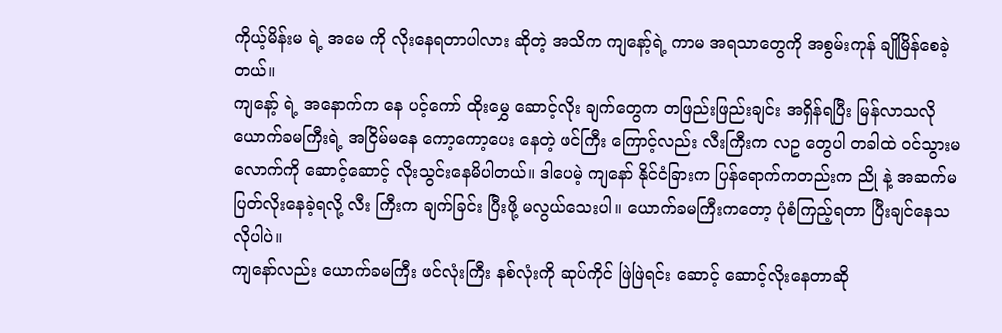ကိုယ့်မိန်းမ ရဲ့ အမေ ကို လိုးနေရတာပါလား ဆိုတဲ့ အသိက ကျနော့်ရဲ့ ကာမ အရသာတွေကို အစွမ်းကုန် ချိုမြိန်စေခဲ့တယ်။
ကျနော့် ရဲ့ အနောက်က နေ ပင့်ကော် ထိုးမွှေ ဆောင့်လိုး ချက်တွေက တဖြည်းဖြည်းချင်း အရှိန်ရပြီး မြန်လာသလို ယောက်ခမကြီးရဲ့ အငြိမ်မနေ ကော့ကော့ပေး နေတဲ့ ဖင်ကြီး ကြောင့်လည်း လီးကြီးက လဥ တွေပါ တခါထဲ ဝင်သွားမလောက်ကို ဆောင့်ဆောင့် လိုးသွင်းနေမိပါတယ်။ ဒါပေမဲ့ ကျနော် နိုင်ငံခြားက ပြန်ရောက်ကတည်းက ညို နဲ့ အဆက်မပြတ်လိုးနေခဲ့ရလို့ လီး ကြီးက ချက်ခြင်း ပြီးဖို့ မလွယ်သေးပါ။ ယောက်ခမကြီးကတော့ ပုံစံကြည့်ရတာ ပြီးချင်နေသလိုပါပဲ။
ကျနော်လည်း ယောက်ခမကြီး ဖင်လုံးကြီး နစ်လုံးကို ဆုပ်ကိုင် ဖြဲဖြဲရင်း ဆောင့် ဆောင့်လိုးနေတာဆို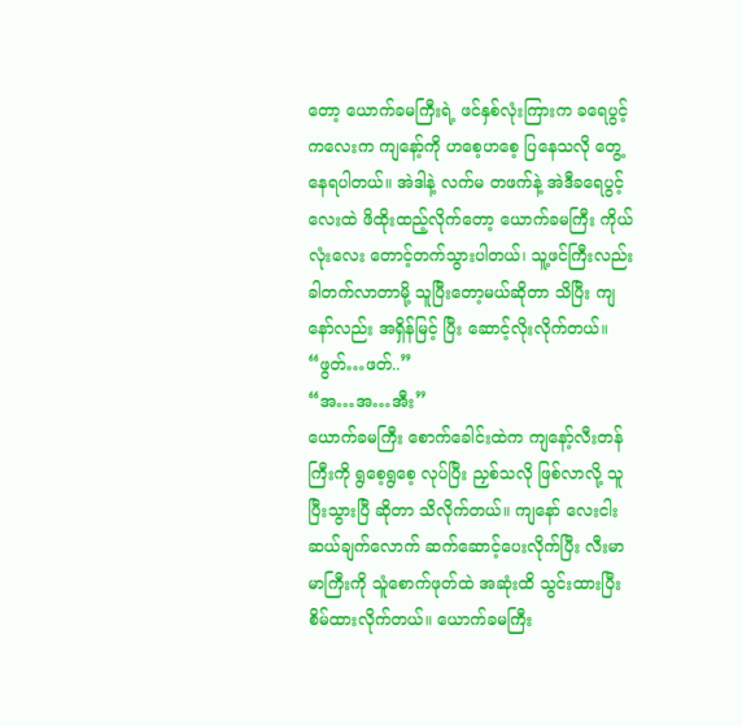တော့ ယောက်ခမကြီးရဲ့ ဖင်နှစ်လုံးကြားက ခရေပွင့်ကလေးက ကျနော့်ကို ဟစေ့ဟစေ့ ပြနေသလို တွေ့နေရပါတယ်။ အဲဒါနဲ့ လက်မ တဖက်နဲ့ အဲဒီခရေပွင့်လေးထဲ ဖိထိုးထည့်လိုက်တော့ ယောက်ခမကြီး ကိုယ်လုံးလေး တောင့်တက်သွားပါတယ်၊ သူ့ဖင်ကြီးလည်း ခါတက်လာတာမို့ သူပြီးတော့မယ်ဆိုတာ သိပြီး ကျနော်လည်း အရှိန်မြင့် ပြီး ဆောင့်လိုးလိုက်တယ်။
“ဖွတ်…ဖတ်..”
“အ…အ…အီး”
ယောက်ခမကြီး စောက်ခေါင်းထဲက ကျနော့်လီးတန်ကြီးကို ရွစေ့ရွစေ့ လုပ်ပြီး ညှစ်သလို ဖြစ်လာလို့ သူ ပြီးသွားပြီ ဆိုတာ သိလိုက်တယ်။ ကျနော် လေးငါးဆယ်ချက်လောက် ဆက်ဆောင့်ပေးလိုက်ပြီး လီးမာမာကြီးကို သူံစောက်ဖုတ်ထဲ အဆုံးထိ သွင်းထားပြီး စိမ်ထားလိုက်တယ်။ ယောက်ခမကြီး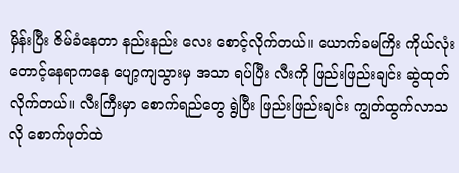မှိန်းပြီး ဇိမ်ခံနေတာ နည်းနည်း လေး စောင့်လိုက်တယ်။ ယောက်ခမကြိး ကိုယ်လုံး တောင့်နေရာကနေ ပျော့ကျသွားမှ အသာ ရပ်ပြီး လီးကို ဖြည်းဖြည်းချင်း ဆွဲထုတ်လိုက်တယ်။ လီးကြီးမှာ စောက်ရည်တွေ ရွဲပြီး ဖြည်းဖြည်းချင်း ကျွတ်ထွက်လာသလို စောက်ဖုတ်ထဲ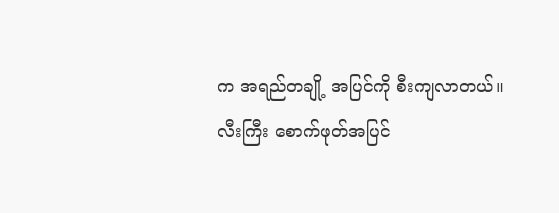က အရည်တချို့ အပြင်ကို စီးကျလာတယ်။ လီးကြီး စောက်ဖုတ်အပြင်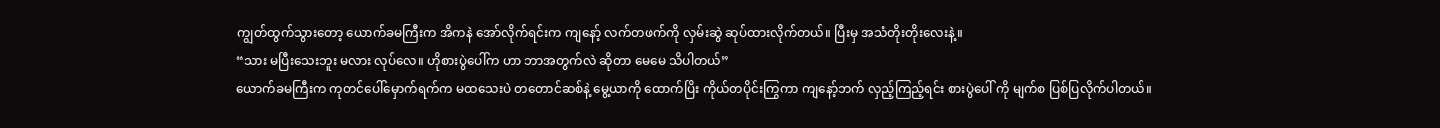ကျွတ်ထွက်သွားတော့ ယောက်ခမကြီးက အိကနဲ အော်လိုက်ရင်းက ကျနော့် လက်တဖက်ကို လှမ်းဆွဲ ဆုပ်ထားလိုက်တယ်။ ပြီးမှ အသံတိုးတိုးလေးနဲ့။
“သား မပြီးသေးဘူး မလား လုပ်လေ။ ဟိုစားပွဲပေါ်က ဟာ ဘာအတွက်လဲ ဆိုတာ မေမေ သိပါတယ်”
ယောက်ခမကြီးက ကုတင်ပေါ်မှောက်ရက်က မထသေးပဲ တတောင်ဆစ်နဲ့ မွေ့ယာကို ထောက်ပြိး ကိုယ်တပိုင်းကြွကာ ကျနော့်ဘက် လှည့်ကြည့်ရင်း စားပွဲပေါ် ကို မျက်စ ပြစ်ပြလိုက်ပါတယ်။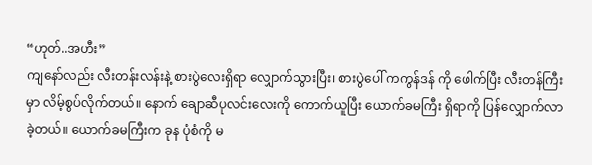“ဟုတ်..အဟီး”
ကျနော်လည်း လီးတန်းလန်းနဲ့ စားပွဲလေးရှိရာ လျှောက်သွားပြီး၊ စားပွဲပေါ် ကကွန်ဒန် ကို ဖေါက်ပြီး လီးတန်ကြီးမှာ လိမ့်စွပ်လိုက်တယ်။ နောက် ချောဆီပုလင်းလေးကို ကောက်ယူပြီး ယောက်ခမကြီး ရှိရာကို ပြန်လျှောက်လာခဲ့တယ်။ ယောက်ခမကြီးက ခုန ပုံစံကို မ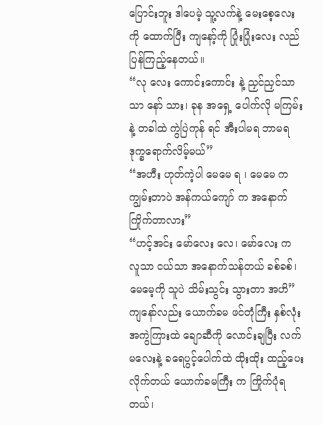ပြောင်းဘူး ဒါပေမဲ့ သူ့လက်နဲ့ မေးစေ့လေးကို ထောက်ပြီး ကျနော့်ကို ပြုံးပြုံးလေး လည်ပြန်ကြည့်နေတယ်။
“လု လေး ကောင်းကောင်း နဲ့ ညှင်ညှင်သာသာ နော် သား၊ ခုန အရှေ့ ပေါက်လို မကြမ်းနဲ့ တခါထဲ ကွဲပြဲကုန် ရင် အီးပါမရ ဘာမရ ဒုက္ခရောက်လိမ့်မယ်”
“အဟီး ဟုတ်ကဲ့ပါ မေမေ ရ ၊ မေမေ က ကျွမ်းတာပဲ အန်ကယ်ကျော် က အနောက်ကြိုက်တာလား”
“ဟင့်အင်း မော်လေး လေ၊ မော်လေး က လူသာ ငယ်သာ အနောက်သန်တယ် ခစ်ခစ်၊ မေမေ့ကို သူပဲ သိမ်းသွင်း သွားတာ အဟိ”
ကျနော်လည်း ယောက်ခမ ဖင်တုံကြီး နှစ်လုံး အကွဲကြားထဲ ချောဆီကို လောင်းချပြီး လက်မလေးနဲ့ ခရေပွင့်ပေါက်ထဲ ထိုးထိုး ထည့်ပေးလိုက်တယ် ယောက်ခမကြီး က ကြိုက်ပုံရတယ်၊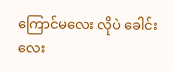ကြောင်မလေး လိုပဲ ခေါင်းလေး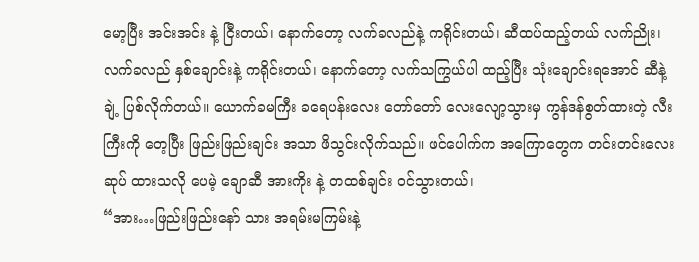မော့ပြီး အင်းအင်း နဲ့ ငြီးတယ်၊ နောက်တော့ လက်ခလည်နဲ့ ကရိုင်းတယ်၊ ဆီထပ်ထည့်တယ် လက်ညိုး၊ လက်ခလည် နှစ်ချောင်းနဲ့ ကရိုင်းတယ်၊ နောက်တော့ လက်သကြွယ်ပါ ထည့်ပြီး သုံးချောင်းရအောင် ဆီနဲ့ ချဲ့ ပြစ်လိုက်တယ်။ ယောက်ခမကြီး ခရေပန်းလေး တော်တော် လေးလျော့သွားမှ ကွန်ဒန်စွတ်ထားတဲ့ လီး ကြီးကို တေ့ပြီး ဖြည်းဖြည်းချင်း အသာ ဖိသွင်းလိုက်သည်။ ဖင်ပေါက်က အကြောတွေက တင်းတင်းလေး ဆုပ် ထားသလို ပေမဲ့ ချောဆီ အားကိုး နဲ့ တထစ်ချင်း ဝင်သွားတယ်၊
“အား…ဖြည်းဖြည်းနော် သား အရမ်းမကြမ်းနဲ့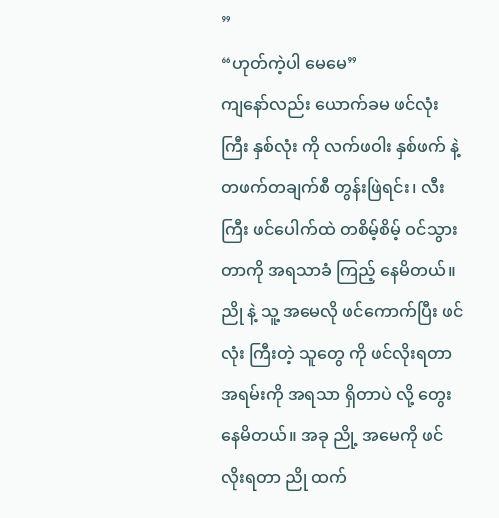”
“ဟုတ်ကဲ့ပါ မေမေ”
ကျနော်လည်း ယောက်ခမ ဖင်လုံး ကြီး နှစ်လုံး ကို လက်ဖဝါး နှစ်ဖက် နဲ့ တဖက်တချက်စီ တွန်းဖြဲရင်း၊ လီးကြီး ဖင်ပေါက်ထဲ တစိမ့်စိမ့် ဝင်သွားတာကို အရသာခံ ကြည့် နေမိတယ်။ ညို နဲ့ သူ့ အမေလို ဖင်ကောက်ပြီး ဖင်လုံး ကြီးတဲ့ သူတွေ ကို ဖင်လိုးရတာ အရမ်းကို အရသာ ရှိတာပဲ လို့ တွေးနေမိတယ်။ အခု ညို့ အမေကို ဖင်လိုးရတာ ညို ထက်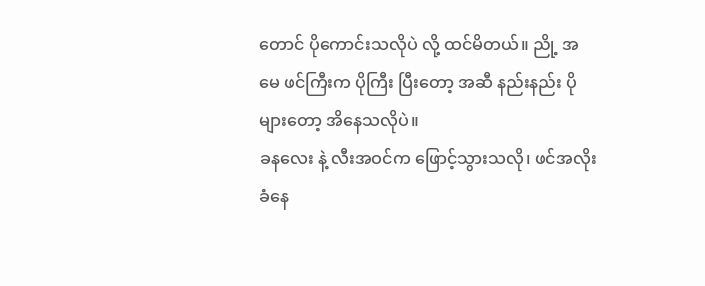တောင် ပိုကောင်းသလိုပဲ လို့ ထင်မိတယ်။ ညို့ အမေ ဖင်ကြီးက ပိုကြီး ပြီးတော့ အဆီ နည်းနည်း ပိုများတော့ အိနေသလိုပဲ။
ခနလေး နဲ့ လီးအဝင်က ဖြောင့်သွားသလို၊ ဖင်အလိုးခံနေ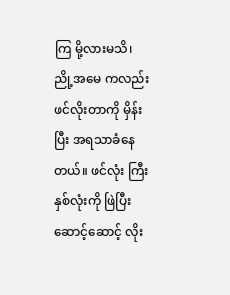ကြ မို့လားမသိ၊ ညို့အမေ ကလည်း ဖင်လိုးတာကို မှိန်းပြီး အရသာခံနေတယ်။ ဖင်လုံး ကြီး နှစ်လုံးကို ဖြဲပြီး ဆောင့်ဆောင့် လိုး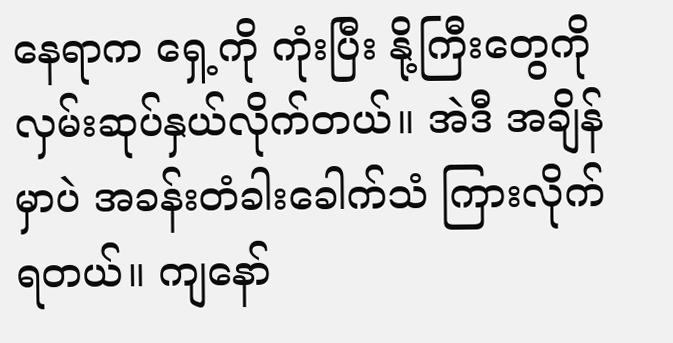နေရာက ရှေ့ကို ကုံးပြီး နို့ကြီးတွေကို လှမ်းဆုပ်နှယ်လိုက်တယ်။ အဲဒီ အချိန်မှာပဲ အခန်းတံခါးခေါက်သံ ကြားလိုက်ရတယ်။ ကျနော်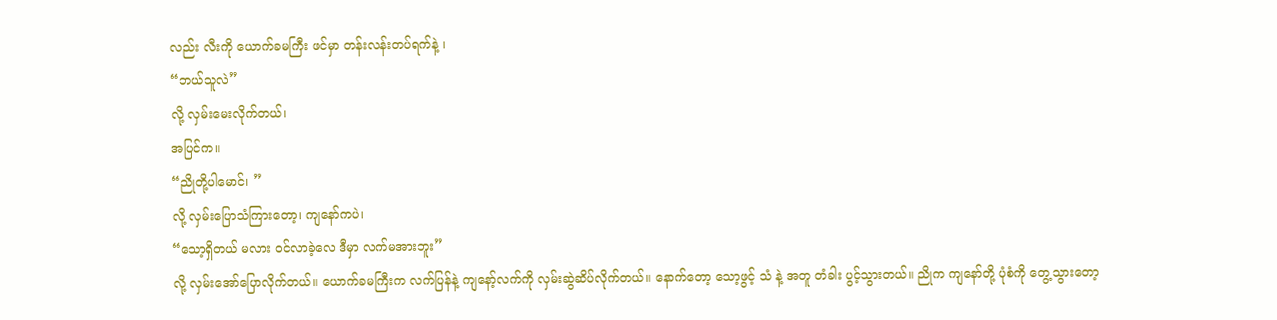လည်း လီးကို ယောက်ခမကြီး ဖင်မှာ တန်းလန်းတပ်ရက်နဲ့ ၊
“ဘယ်သူလဲ”
လို့ လှမ်းမေးလိုက်တယ်၊
အပြင်က။
“ညိုတို့ပါမောင်၊ ”
လို့ လှမ်းပြောသံကြားတော့၊ ကျနော်ကပဲ၊
“သော့ရှိတယ် မလား ဝင်လာခဲ့လေ ဒီမှာ လက်မအားဘူး”
လို့ လှမ်းအော်ပြောလိုက်တယ်။ ယောက်ခမကြီးက လက်ပြန်နဲ့ ကျနော့်လက်ကို လှမ်းဆွဲဆိပ်လိုက်တယ်။ နောက်တော့ သော့ဖွင့် သံ နဲ့ အတူ တံခါး ပွင့်သွားတယ်။ ညိုက ကျနော်တို့ ပုံစံကို တွေ့သွားတော့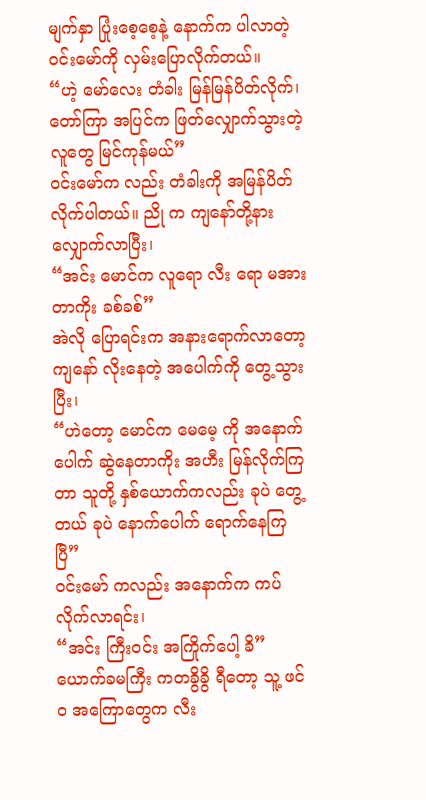မျက်နှာ ပြုံးစေ့စေ့နဲ့ နောက်က ပါလာတဲ့ ဝင်းမော်ကို လှမ်းပြောလိုက်တယ်။
“ဟဲ့ မော်လေး တံခါး မြန်မြန်ပိတ်လိုက်၊ တော်ကြာ အပြင်က ဖြတ်လျှောက်သွားတဲ့လူတွေ မြင်ကုန်မယ်”
ဝင်းမော်က လည်း တံခါးကို အမြန်ပိတ်လိုက်ပါတယ်။ ညို က ကျနော်တို့နား လျှောက်လာပြီး၊
“အင်း မောင်က လူရော လီး ရော မအားတာကိုး ခစ်ခစ်”
အဲလို ပြောရင်းက အနားရောက်လာတော့ ကျနော် လိုးနေတဲ့ အပေါက်ကို တွေ့သွားပြီး၊
“ဟဲတော့ မောင်က မေမေ့ ကို အနောက်ပေါက် ဆွဲနေတာကိုး အဟီး မြန်လိုက်ကြတာ သူတို့ နှစ်ယောက်ကလည်း ခုပဲ တွေ့တယ် ခုပဲ နောက်ပေါက် ရောက်နေကြပြီ”
ဝင်းမော် ကလည်း အနောက်က ကပ်လိုက်လာရင်း၊
“အင်း ကြီးဝင်း အကြိုက်ပေါ့ ခိ”
ယောက်ခမကြီး ကတခွိခွိ ရီတော့ သူ့ ဖင်ဝ အကြောတွေက လီး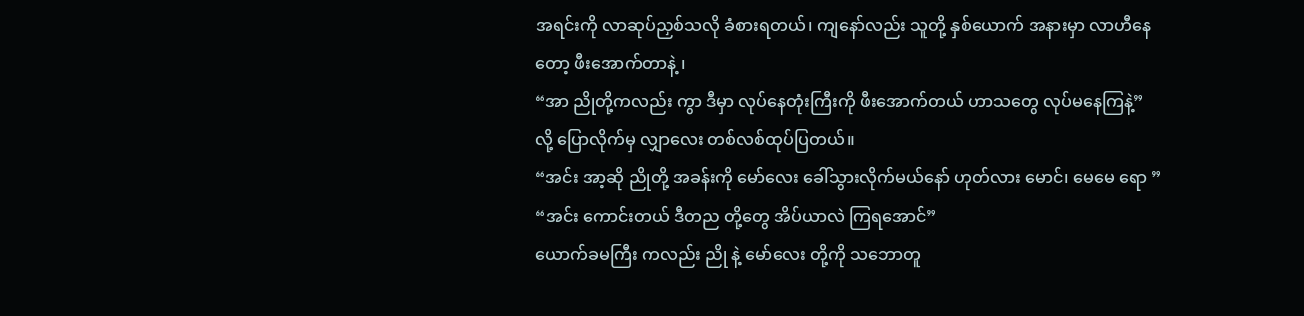အရင်းကို လာဆုပ်ညှစ်သလို ခံစားရတယ်၊ ကျနော်လည်း သူတို့ နှစ်ယောက် အနားမှာ လာဟီနေတော့ ဖီးအောက်တာနဲ့ ၊
“အာ ညိုတို့ကလည်း ကွာ ဒီမှာ လုပ်နေတုံးကြီးကို ဖီးအောက်တယ် ဟာသတွေ လုပ်မနေကြနဲ့”
လို့ ပြောလိုက်မှ လျှာလေး တစ်လစ်ထုပ်ပြတယ်။
“အင်း အာ့ဆို ညိုတို့ အခန်းကို မော်လေး ခေါ်သွားလိုက်မယ်နော် ဟုတ်လား မောင်၊ မေမေ ရော ”
“အင်း ကောင်းတယ် ဒီတည တို့တွေ အိပ်ယာလဲ ကြရအောင်”
ယောက်ခမကြီး ကလည်း ညို နဲ့ မော်လေး တို့ကို သဘောတူ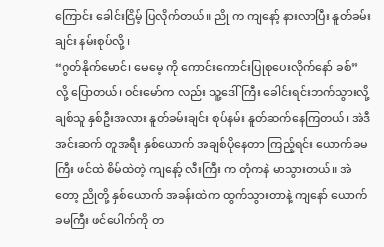ကြောင်း ခေါင်းငြိမ့် ပြလိုက်တယ်။ ညို က ကျနော့် နားလာပြီး နူတ်ခမ်းချင်း နမ်းစုပ်လို့ ၊
“ဂွတ်နိုက်မောင်၊ မေမေ့ ကို ကောင်းကောင်းပြုစုပေးလိုက်နော် ခစ်”
လို့ ပြောတယ်၊ ဝင်းမော်က လည်း သူ့ဒေါ်ကြီး ခေါင်းရင်းဘက်သွားလို့ ချစ်သူ နှစ်ဦးအလား နူတ်ခမ်းချင်း စုပ်နမ်း နူတ်ဆက်နေကြတယ်၊ အဲဒီ အင်းဆက် တူအရီး နှစ်ယောက် အချစ်ပိုနေတာ ကြည့်ရင်း ယောက်ခမကြီး ဖင်ထဲ စိမ်ထဲတဲ့ ကျနော့် လီးကြီး က တုံကနဲ မာသွားတယ်။ အဲတော့ ညိုတို့ နှစ်ယောက် အခန်းထဲက ထွက်သွားတာနဲ့ ကျနော် ယောက်ခမကြီး ဖင်ပေါက်ကို တ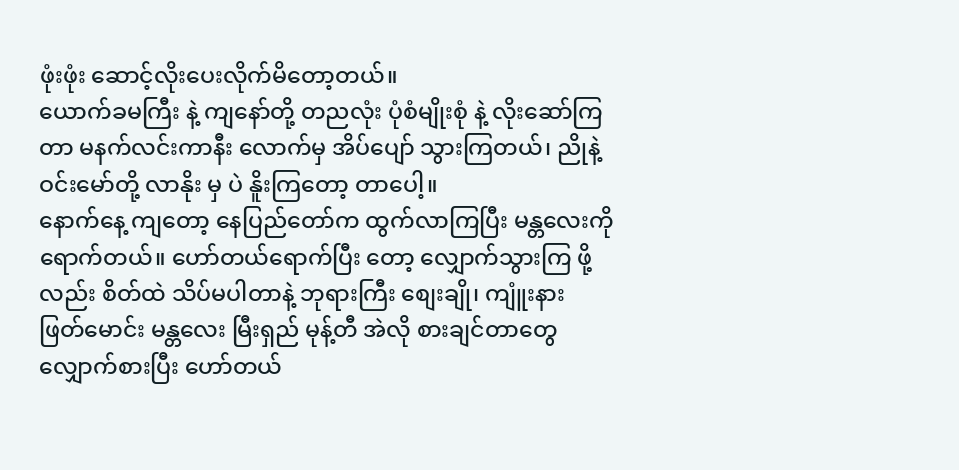ဖုံးဖုံး ဆောင့်လိုးပေးလိုက်မိတော့တယ်။
ယောက်ခမကြီး နဲ့ ကျနော်တို့ တညလုံး ပုံစံမျိုးစုံ နဲ့ လိုးဆော်ကြတာ မနက်လင်းကာနီး လောက်မှ အိပ်ပျော် သွားကြတယ်၊ ညိုနဲ့ ဝင်းမော်တို့ လာနိုး မှ ပဲ နိူးကြတော့ တာပေါ့။
နောက်နေ့ ကျတော့ နေပြည်တော်က ထွက်လာကြပြီး မန္တလေးကို ရောက်တယ်။ ဟော်တယ်ရောက်ပြီး တော့ လျှောက်သွားကြ ဖို့လည်း စိတ်ထဲ သိပ်မပါတာနဲ့ ဘုရားကြီး စျေးချို၊ ကျူံးနား ဖြတ်မောင်း မန္တလေး မြီးရှည် မုန့်တီ အဲလို စားချင်တာတွေ လျှောက်စားပြီး ဟော်တယ်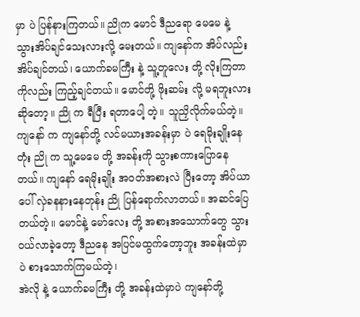မှာ ပဲ ပြန်နားကြတယ်။ ညိုက မောင် ဒီညရော မေမေ နဲ့ သွားအိပ်ချင်သေးလားလို့ မေးတယ်။ ကျနော်က အိပ်လည်း အိပ်ချင်တယ်၊ ယောက်ခမကြီး နဲ့ သူ့တူလေး တို့ လိုးကြတာကိုလည်း ကြည့်ချင်တယ်။ မောင်တို့ ဖိုးဆမ်း လို့ မရဘူးလားဆိုတော့။ ညို က ရီပြီး ရတာပေါ့ တဲ့။ သူညှိလိုက်မယ်တဲ့။
ကျနော် က ကျနော်တို့ လင်မယားအခန်းမှာ ပဲ ရေမိုးချိုးနေတုံး ညို က သူ့မေမေ တို့ အခန်းကို သွားစကားပြောနေတယ်။ ကျနော် ရေမိုးချိုး အဝတ်အစားလဲ ပြီးတော့ အိပ်ယာပေါ် လှဲခနနားနေတုန်း ညို ပြန်ရောက်လာတယ်။ အဆင်ပြေတယ်တဲ့။ မောင်နဲ့ မော်လေး တို့ အစားအသောက်တွေ သွားဝယ်လာခဲ့တော့ ဒီညနေ အပြင်မထွက်တော့ဘူး အခန်းထဲမှာ ပဲ စားသောက်ကြမယ်တဲ့၊
အဲလို နဲ့ ယောက်ခမကြီး တို့ အခန်းထဲမှာပဲ ကျနော်တို့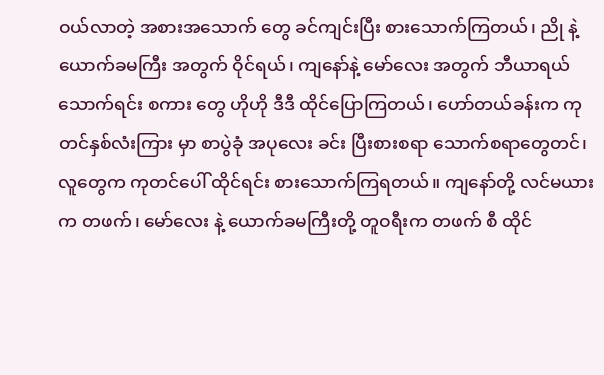ဝယ်လာတဲ့ အစားအသောက် တွေ ခင်ကျင်းပြီး စားသောက်ကြတယ်၊ ညို နဲ့ ယောက်ခမကြီး အတွက် ဝိုင်ရယ်၊ ကျနော်နဲ့ မော်လေး အတွက် ဘီယာရယ် သောက်ရင်း စကား တွေ ဟိုဟို ဒီဒီ ထိုင်ပြောကြတယ်၊ ဟော်တယ်ခန်းက ကုတင်နှစ်လံးကြား မှာ စာပွဲခုံ အပုလေး ခင်း ပြီးစားစရာ သောက်စရာတွေတင်၊ လူတွေက ကုတင်ပေါ် ထိုင်ရင်း စားသောက်ကြရတယ်။ ကျနော်တို့ လင်မယားက တဖက်၊ မော်လေး နဲ့ ယောက်ခမကြီးတို့ တူဝရီးက တဖက် စီ ထိုင်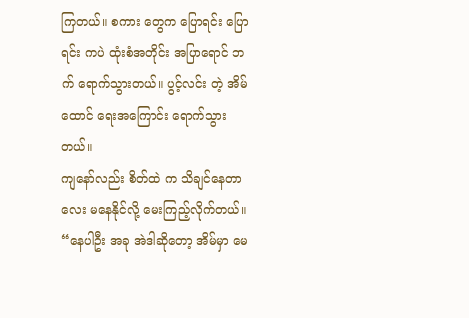ကြတယ်။ စကား တွေက ပြောရင်း ပြောရင်း ကပဲ ထုံးစံအတိုင်း အပြာရောင် ဘ
က် ရောက်သွားတယ်။ ပွင့်လင်း တဲ့ အိမ်ထောင် ရေးအကြောင်း ရောက်သွားတယ်။
ကျနော်လည်း စိတ်ထဲ က သိချင်နေတာလေး မနေနိုင်လို့ မေးကြည့်လိုက်တယ်။
“နေပါဦး အခု အဲဒါဆိုတော့ အိမ်မှာ မေ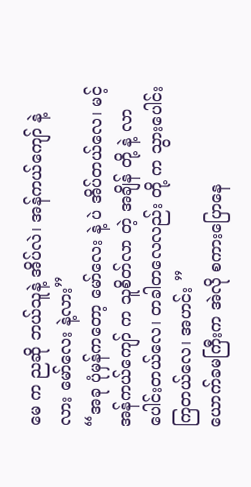မေ က ညဆို ဘယ်သူနဲ့ အိပ်လဲ၊ အန်ကယ်ကျော် နဲ့လား မော်လေး နဲ့လား”
“အခု ပုံမှန်ကတော့ မော်လေး နဲ့ ပဲ အိပ်တယ်လေ၊ မင့်အန်ကယ်ကျော် က သူစိတ်လာ တဲ့ အချိန် တို့ နဲ့ လာပေါင်းတယ်လေ၊ တခါတလေလည်း တို့ က သွားပေါင်း ကြတယ်လေ၊ အဟင်း ”
ယောက်ခမကြီးက အဲလို စကားပြောနေ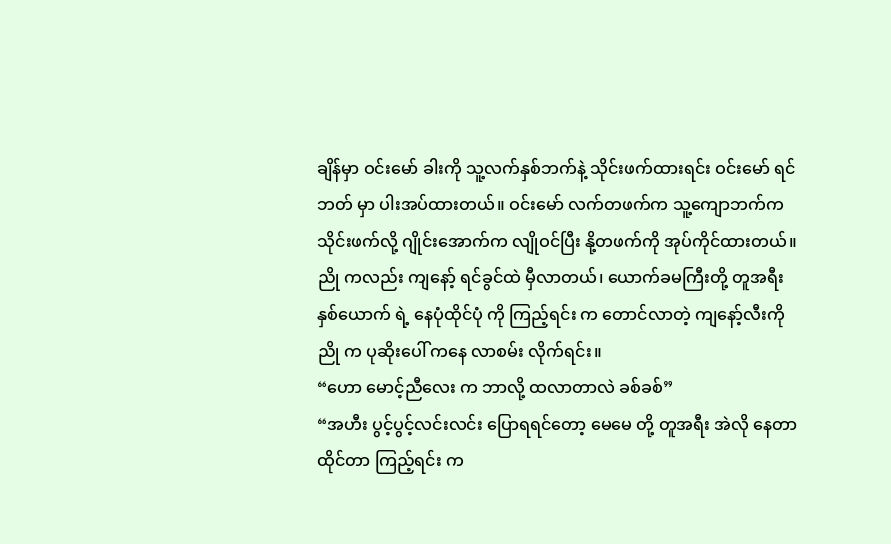ချိန်မှာ ဝင်းမော် ခါးကို သူ့လက်နှစ်ဘက်နဲ့ သိုင်းဖက်ထားရင်း ဝင်းမော် ရင်ဘတ် မှာ ပါးအပ်ထားတယ်။ ဝင်းမော် လက်တဖက်က သူ့ကျောဘက်က သိုင်းဖက်လို့ ဂျိုင်းအောက်က လျိုဝင်ပြီး နို့တဖက်ကို အုပ်ကိုင်ထားတယ်။ ညို ကလည်း ကျနော့် ရင်ခွင်ထဲ မှီလာတယ်၊ ယောက်ခမကြီးတို့ တူအရီး နှစ်ယောက် ရဲ့ နေပုံထိုင်ပုံ ကို ကြည့်ရင်း က တောင်လာတဲ့ ကျနော့်လီးကို ညို က ပုဆိုးပေါ် ကနေ လာစမ်း လိုက်ရင်း။
“ဟော မောင့်ညီလေး က ဘာလို့ ထလာတာလဲ ခစ်ခစ်”
“အဟီး ပွင့်ပွင့်လင်းလင်း ပြောရရင်တော့ မေမေ တို့ တူအရီး အဲလို နေတာထိုင်တာ ကြည့်ရင်း က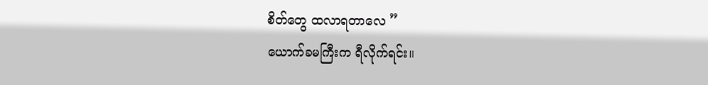စိတ်တွေ ထလာရတာလေ ”
ယောက်ခမကြီးက ရီလိုက်ရင်း။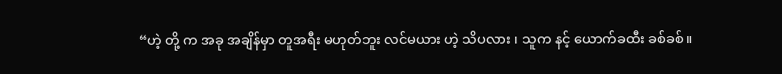“ဟဲ့ တို့ က အခု အချိန်မှာ တူအရီး မဟုတ်ဘူး လင်မယား ဟဲ့ သိပလား ၊ သူက နင့် ယောက်ခထီး ခစ်ခစ်။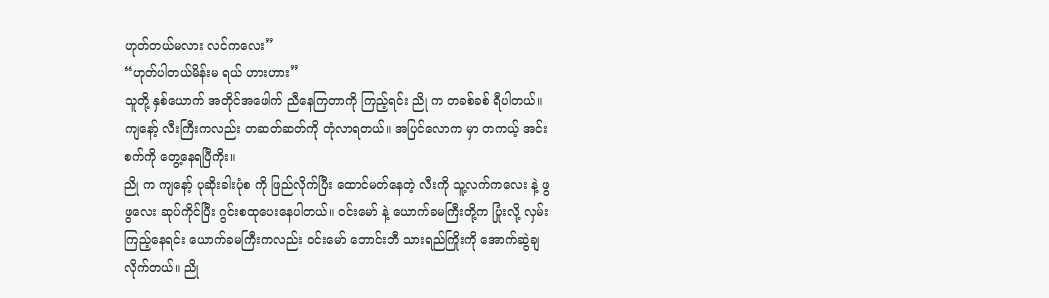ဟုတ်တယ်မလား လင်ကလေး”
“ဟုတ်ပါတယ်မိန်းမ ရယ် ဟားဟား”
သူတို့ နှစ်ယောက် အတိုင်အဖေါက် ညီနေကြတာကို ကြည့်ရင်း ညို က တခစ်ခစ် ရီပါတယ်။ ကျနော့် လီးကြီးကလည်း တဆတ်ဆတ်ကို တုံလာရတယ်။ အပြင်လောက မှာ တကယ့် အင်းစက်ကို တွေ့နေရပြီကိုး။
ညို က ကျနော့် ပုဆိုးခါးပုံစ ကို ဖြည်လိုက်ပြီး ထောင်မတ်နေတဲ့ လီးကို သူ့လက်ကလေး နဲ့ ဖွဖွလေး ဆုပ်ကိုင်ပြီး ဂွင်းစထုပေးနေပါတယ်။ ဝင်းမော် နဲ့ ယောက်ခမကြီးတို့က ပြုံးလို့ လှမ်းကြည့်နေရင်း ယောက်ခမကြီးကလည်း ဝင်းမော် ဘောင်းဘီ သားရည်ကြိုးကို အောက်ဆွဲချလိုက်တယ်။ ညို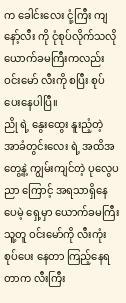က ခေါင်းလေး ငုံ့ကြီး ကျနော့်လီး ကို ငုံစုပ်လိုက်သလို ယောက်ခမကြီးကလည်း ဝင်းမော် လီးကို စပြီး စုပ်ပေးနေပါပြီ။
ညို ရဲ့ နွေးထွေး နူးညံ့တဲ့ အာခံတွင်းလေး ရဲ့ အထိအတွေ့နဲ့ ကျွမ်းကျင်တဲ့ ပုလွေပညာ ကြောင့် အရသာရှိနေပေမဲ့ ရှေ့မှာ ယောက်ခမကြီး သူ့တူ ဝင်းမော်ကို လီးကုံးစုပ်ပေး နေတာ ကြည့်နေရတာက လီးကြီး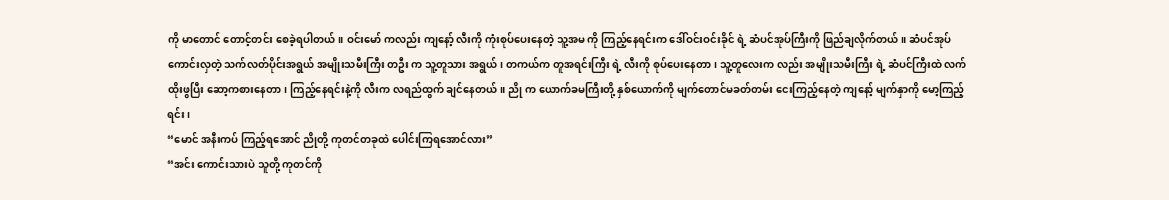ကို မာတောင် တောင့်တင်း စေခဲ့ရပါတယ်။ ဝင်းမော် ကလည်း ကျနော့် လီးကို ကုံးစုပ်ပေးနေတဲ့ သူ့အမ ကို ကြည့်နေရင်းက ဒေါ်ဝင်းဝင်းခိုင် ရဲ့ ဆံပင်အုပ်ကြီးကို ဖြည်ချလိုက်တယ်။ ဆံပင်အုပ်ကောင်းလှတဲ့ သက်လတ်ပိုင်းအရွယ် အမျိုးသမီးကြီး တဦး က သူ့တူသား အရွယ်၊ တကယ်က တူအရင်းကြီး ရဲ့ လီးကို စုပ်ပေးနေတာ၊ သူ့တူလေးက လည်း အမျိုးသမီးကြီး ရဲ့ ဆံပင်ကြီးထဲ လက်ထိုးဖွပြီး ဆော့ကစားနေတာ၊ ကြည့်နေရင်းနဲ့ကို လီးက လရည်ထွက် ချင်နေတယ်။ ညို က ယောက်ခမကြီးတို့ နှစ်ယောက်ကို မျက်တောင်မခတ်တမ်း ငေးကြည့်နေတဲ့ ကျနော့် မျက်နှာကို မော့ကြည့်ရင်း၊
“မောင် အနီးကပ် ကြည့်ရအောင် ညိုတို့ ကုတင်တခုထဲ ပေါင်းကြရအောင်လား”
“အင်း ကောင်းသားပဲ သူတို့ ကုတင်ကို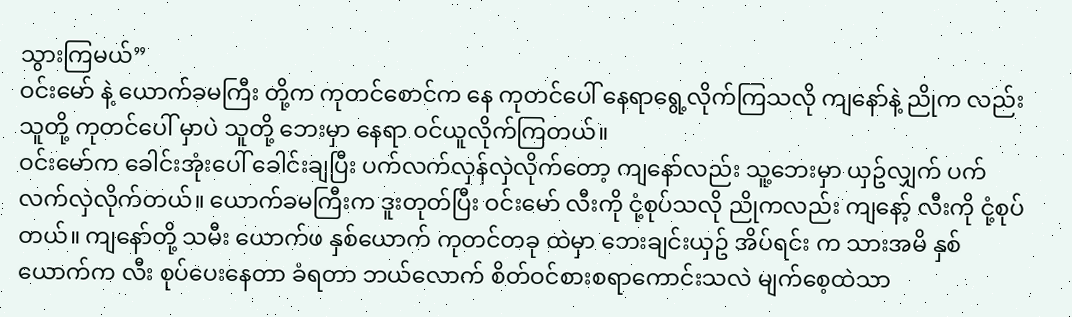သွားကြမယ်”
ဝင်းမော် နဲ့ ယောက်ခမကြီး တို့က ကုတင်စောင်က နေ ကုတင်ပေါ် နေရာရွေ့လိုက်ကြသလို ကျနော်နဲ့ ညိုက လည်း သူတို့ ကုတင်ပေါ် မှာပဲ သူတို့ ဘေးမှာ နေရာ ဝင်ယူလိုက်ကြတယ်။
ဝင်းမော်က ခေါင်းအုံးပေါ် ခေါင်းချပြီး ပက်လက်လှန်လှဲလိုက်တော့ ကျနော်လည်း သူ့ဘေးမှာ ယှဥ်လျှက် ပက်လက်လှဲလိုက်တယ်။ ယောက်ခမကြီးက ဒူးတုတ်ပြီး ဝင်းမော် လီးကို ငုံ့စုပ်သလို ညိုကလည်း ကျနော့် လီးကို ငုံ့စုပ်တယ်။ ကျနော်တို့ သမီး ယောက်ဖ နှစ်ယောက် ကုတင်တခု ထဲမှာ ဘေးချင်းယှဥ် အိပ်ရင်း က သားအမိ နှစ်ယောက်က လီး စုပ်ပေးနေတာ ခံရတာ ဘယ်လောက် စိတ်ဝင်စားစရာကောင်းသလဲ မျက်စေ့ထဲသာ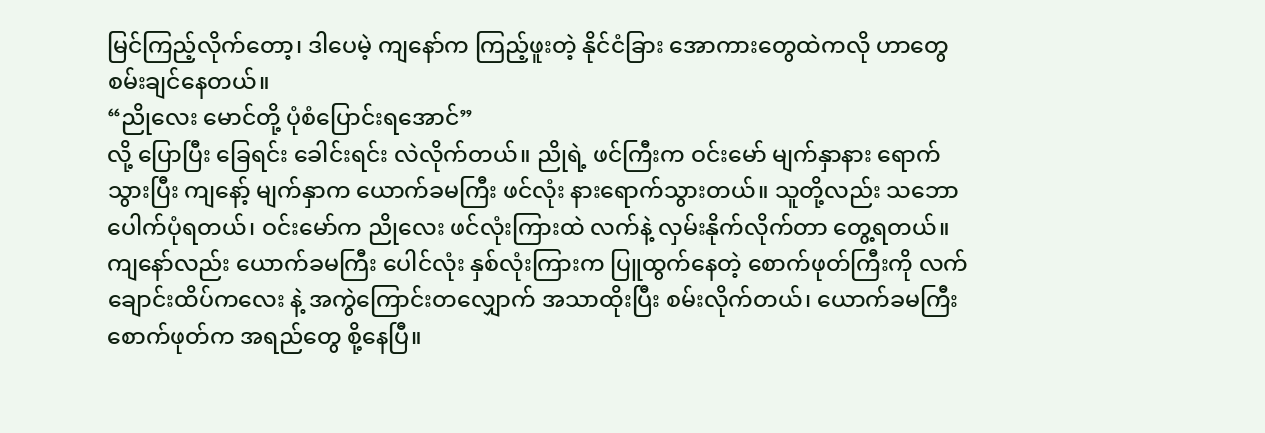မြင်ကြည့်လိုက်တော့၊ ဒါပေမဲ့ ကျနော်က ကြည့်ဖူးတဲ့ နိုင်ငံခြား အောကားတွေထဲကလို ဟာတွေ စမ်းချင်နေတယ်။
“ညိုလေး မောင်တို့ ပုံစံပြောင်းရအောင်”
လို့ ပြောပြီး ခြေရင်း ခေါင်းရင်း လဲလိုက်တယ်။ ညိုရဲ့ ဖင်ကြီးက ဝင်းမော် မျက်နှာနား ရောက်သွားပြီး ကျနော့် မျက်နှာက ယောက်ခမကြီး ဖင်လုံး နားရောက်သွားတယ်။ သူတို့လည်း သဘောပေါက်ပုံရတယ်၊ ဝင်းမော်က ညိုလေး ဖင်လုံးကြားထဲ လက်နဲ့ လှမ်းနိုက်လိုက်တာ တွေ့ရတယ်။ ကျနော်လည်း ယောက်ခမကြီး ပေါင်လုံး နှစ်လုံးကြားက ပြူထွက်နေတဲ့ စောက်ဖုတ်ကြီးကို လက်ချောင်းထိပ်ကလေး နဲ့ အကွဲကြောင်းတလျှောက် အသာထိုးပြီး စမ်းလိုက်တယ်၊ ယောက်ခမကြီး စောက်ဖုတ်က အရည်တွေ စို့နေပြီ။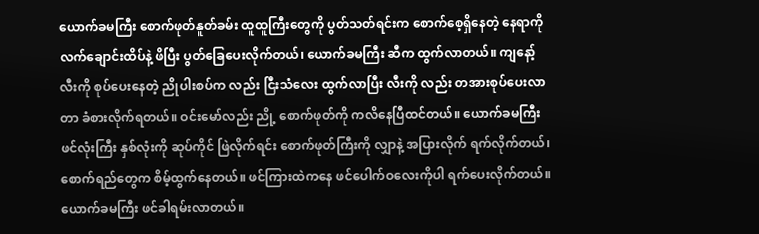ယောက်ခမကြီး စောက်ဖုတ်နူတ်ခမ်း ထူထူကြီးတွေကို ပွတ်သတ်ရင်းက စောက်စေ့ရှိနေတဲ့ နေရာကို လက်ချောင်းထိပ်နဲ့ ဖိပြီး ပွတ်ခြေပေးလိုက်တယ်၊ ယောက်ခမကြီး ဆီက ထွက်လာတယ်။ ကျနော့် လီးကို စုပ်ပေးနေတဲ့ ညိုပါးစပ်က လည်း ငြီးသံလေး ထွက်လာပြီး လီးကို လည်း တအားစုပ်ပေးလာတာ ခံစားလိုက်ရတယ်။ ဝင်းမော်လည်း ညို့ စောက်ဖုတ်ကို ကလိနေပြီထင်တယ်။ ယောက်ခမကြီး ဖင်လုံးကြီး နှစ်လုံးကို ဆုပ်ကိုင် ဖြဲလိုက်ရင်း စောက်ဖုတ်ကြီးကို လျှာနဲ့ အပြားလိုက် ရက်လိုက်တယ်၊ စောက်ရည်တွေက စိမ့်ထွက်နေတယ်။ ဖင်ကြားထဲကနေ ဖင်ပေါက်ဝလေးကိုပါ ရက်ပေးလိုက်တယ်။ ယောက်ခမကြီး ဖင်ခါရမ်းလာတယ်။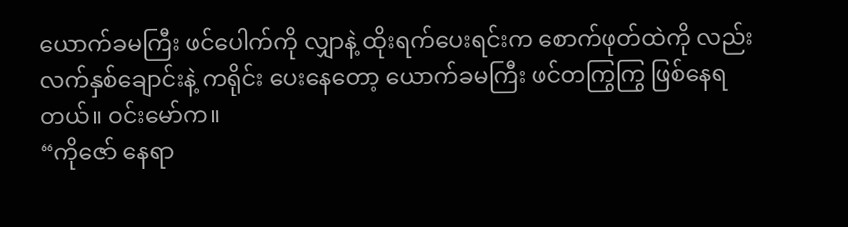ယောက်ခမကြီး ဖင်ပေါက်ကို လျှာနဲ့ ထိုးရက်ပေးရင်းက စောက်ဖုတ်ထဲကို လည်း လက်နှစ်ချောင်းနဲ့ ကရိုင်း ပေးနေတော့ ယောက်ခမကြီး ဖင်တကြွကြွ ဖြစ်နေရတယ်။ ဝင်းမော်က။
“ကိုဇော် နေရာ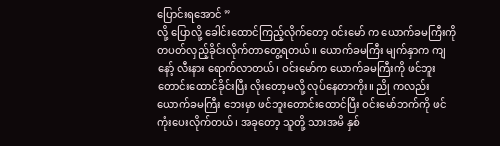ပြောင်းရအောင် ”
လို့ ပြောလို့ ခေါင်းထောင်ကြည့်လိုက်တော့ ဝင်းမော် က ယောက်ခမကြီးကို တပတ်လှည့်ခိုင်းလိုက်တာတွေ့ရတယ်။ ယောက်ခမကြီး မျက်နှာက ကျနော့် လီးနား ရောက်လာတယ်၊ ဝင်းမော်က ယောက်ခမကြီးကို ဖင်ဘူးတောင်းထောင်ခိုင်းပြီး လိုးတော့မလို့ လုပ်နေတာကိုး။ ညို ကလည်း ယောက်ခမကြီး ဘေးမှာ ဖင်ဘူးတောင်းထောင်ပြီး ဝင်းမော်ဘက်ကို ဖင်ကုံးပေးလိုက်တယ်၊ အခုတော့ သူတို့ သားအမိ နှစ်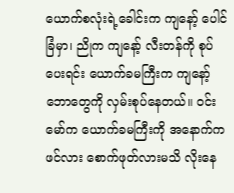ယောက်စလုံးရဲ့ခေါင်းက ကျနော့် ပေါင်ခြံမှာ၊ ညိုက ကျနော့် လီးတန်ကို စုပ်ပေးရင်း ယောက်ခမကြီးက ကျနော့် ဘောတွေကို လှမ်းစုပ်နေတယ်။ ဝင်းမော်က ယောက်ခမကြီးကို အနောက်က ဖင်လား စောက်ဖုတ်လားမသိ လိုးနေ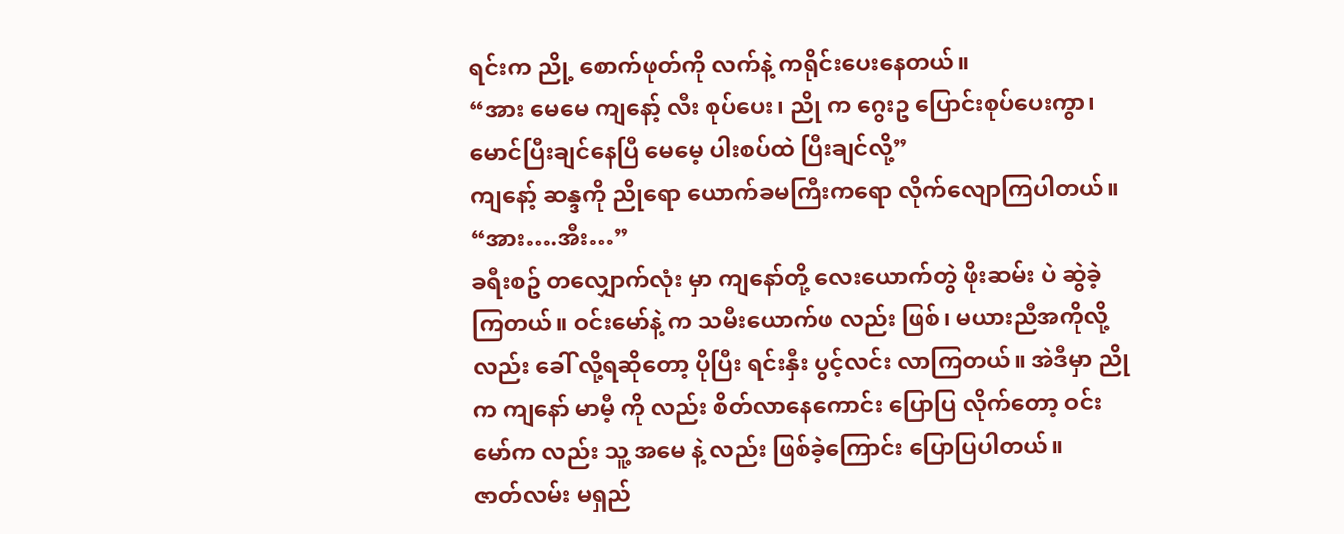ရင်းက ညို့ စောက်ဖုတ်ကို လက်နဲ့ ကရိုင်းပေးနေတယ်။
“အား မေမေ ကျနော့် လီး စုပ်ပေး၊ ညို က ဂွေးဥ ပြောင်းစုပ်ပေးကွာ၊ မောင်ပြီးချင်နေပြီ မေမေ့ ပါးစပ်ထဲ ပြီးချင်လို့”
ကျနော့် ဆန္ဒကို ညိုရော ယောက်ခမကြီးကရော လိုက်လျောကြပါတယ်။
“အား….အီး…”
ခရီးစဥ် တလျှောက်လုံး မှာ ကျနော်တို့ လေးယောက်တွဲ ဖိုးဆမ်း ပဲ ဆွဲခဲ့ကြတယ်။ ဝင်းမော်နဲ့ က သမီးယောက်ဖ လည်း ဖြစ်၊ မယားညီအကိုလို့လည်း ခေါ် လို့ရဆိုတော့ ပိုပြီး ရင်းနှီး ပွင့်လင်း လာကြတယ်။ အဲဒီမှာ ညို က ကျနော် မာမီ့ ကို လည်း စိတ်လာနေကောင်း ပြောပြ လိုက်တော့ ဝင်းမော်က လည်း သူ့ အမေ နဲ့ လည်း ဖြစ်ခဲ့ကြောင်း ပြောပြပါတယ်။
ဇာတ်လမ်း မရှည်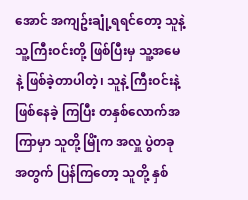အောင် အကျဥ်းချုံ့ရရင်တော့ သူနဲ့ သူ့ကြီးဝင်းတို့ ဖြစ်ပြီးမှ သူ့အမေ နဲ့ ဖြစ်ခဲ့တာပါတဲ့၊ သူနဲ့ ကြီးဝင်းနဲ့ ဖြစ်နေခဲ့ ကြပြီး တနှစ်လောက်အကြာမှာ သူတို့ မြိုံက အလှူ ပွဲတခု အတွက် ပြန်ကြတော့ သူတို့ နှစ်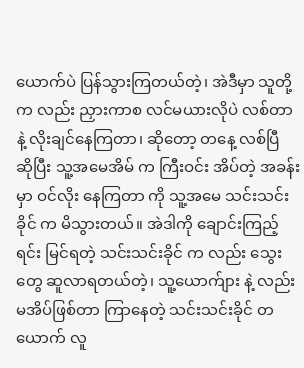ယောက်ပဲ ပြန်သွားကြတယ်တဲ့၊ အဲဒီမှာ သူတို့ က လည်း ညှားကာစ လင်မယားလိုပဲ လစ်တာနဲ့ လိုးချင်နေကြတာ၊ ဆိုတော့ တနေ့ လစ်ပြီ ဆိုပြီး သူ့အမေအိမ် က ကြီးဝင်း အိပ်တဲ့ အခန်း မှာ ဝင်လိုး နေကြတာ ကို သူ့အမေ သင်းသင်းခိုင် က မိသွားတယ်။ အဲဒါကို ချောင်းကြည့်ရင်း မြင်ရတဲ့ သင်းသင်းခိုင် က လည်း သွေးတွေ ဆူလာရတယ်တဲ့၊ သူ့ယောက်ျား နဲ့ လည်း မအိပ်ဖြစ်တာ ကြာနေတဲ့ သင်းသင်းခိုင် တယောက် လူ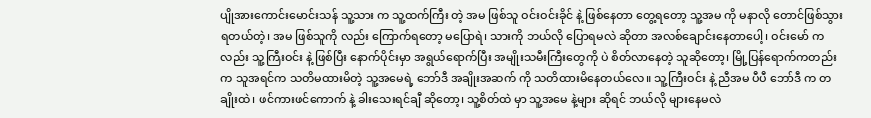ပျိုအားကောင်းမောင်းသန် သူ့သား က သူ့ထက်ကြီး တဲ့ အမ ဖြစ်သူ ဝင်းဝင်းခိုင် နဲ့ ဖြစ်နေတာ တွေ့ရတော့ သူ့အမ ကို မနာလို တောင်ဖြစ်သွားရတယ်တဲ့၊ အမ ဖြစ်သူကို လည်း ကြောက်ရတော့ မပြောရဲ၊ သားကို ဘယ်လို ပြောရမလဲ ဆိုတာ အလစ်ချောင်းနေတာပေါ့၊ ဝင်းမော် ကလည်း သူ့ကြီးဝင်း နဲ့ ဖြစ်ပြီး နောက်ပိုင်းမှာ အရွယ်ရောက်ပြီး အမျိုးသမီးကြီးတွေကို ပဲ စိတ်လာနေတဲ့ သူဆိုတော့၊ မြို့ပြန်ရောက်ကတည်းက သူအရင်က သတိမထားမိတဲ့ သူ့အမေရဲ့ ဘော်ဒီ အချိုးအဆက် ကို သတိထားမိနေတယ်လေ။ သူ့ကြီးဝင်း နဲ့ ညီအမ ပီပီ ဘော်ဒီ က တချိုးထဲ၊ ဖင်ကားဖင်ကောက် နဲ့ ခါးသေးရင်ချီ ဆိုတော့၊ သူ့စိတ်ထဲ မှာ သူ့အမေ နဲ့များ ဆိုရင် ဘယ်လို များနေမလဲ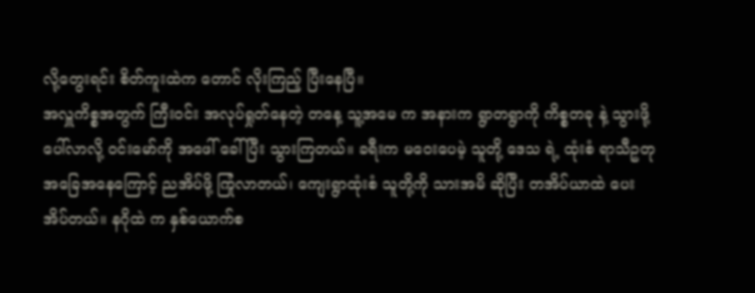လို့တွေးရင်း စိတ်ကူးထဲက တောင် လိုးကြည့် ပြီးနေပြီ။
အလှူကိစ္စအတွက် ကြီးဝင်း အလုပ်ရှုတ်နေတဲ့ တနေ့ သူ့အမေ က အနားက ရွာတရွာကို ကိစ္စတခု နဲ့ သွားဖို့ ပေါ်လာလို့ ဝင်းမော်ကို အဖေါ် ခေါ် ပြီး သွားကြတယ်။ ခရီးက မဝေးပေမဲ့ သူတို့ ဒေသ ရဲ့ ထုံးစံ ရာသီဥတု အခြေအနေကြောင့် ညအိပ်ဖို့ ကြုံလာတယ်၊ ကျေးရွာထုံးစံ သူတို့ကို သားအမိ ဆိုပြီး တအိပ်ယာထဲ ပေးအိပ်တယ်။ နဂိုထဲ က နှစ်ယောက်စ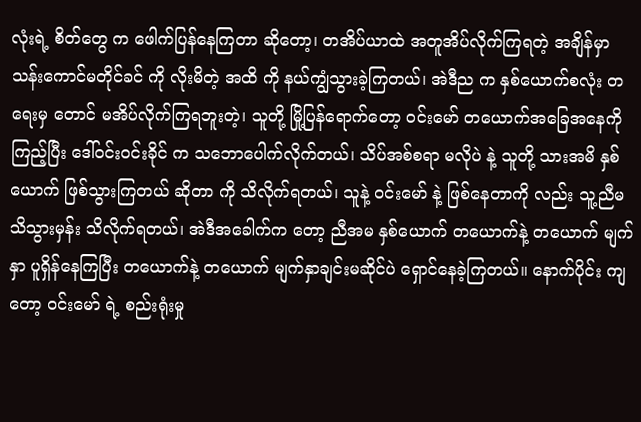လုံးရဲ့ စိတ်တွေ က ဖေါက်ပြန်နေကြတာ ဆိုတော့၊ တအိပ်ယာထဲ အတူအိပ်လိုက်ကြရတဲ့ အချိန်မှာ သန်းကောင်မတိုင်ခင် ကို လိုးမိတဲ့ အထိ ကို နယ်ကျွံသွားခဲ့ကြတယ်၊ အဲဒီည က နှစ်ယောက်စလုံး တရေးမှ တောင် မအိပ်လိုက်ကြရဘူးတဲ့၊ သူတို့ မြို့ပြန်ရောက်တော့ ဝင်းမော် တယောက်အခြေအနေကို ကြည့်ပြီး ဒေါ်ဝင်းဝင်းခိုင် က သဘောပေါက်လိုက်တယ်၊ သိပ်အစ်စရာ မလိုပဲ နဲ့ သူတို့ သားအမိ နှစ်ယောက် ဖြစ်သွားကြတယ် ဆိုတာ ကို သိလိုက်ရတယ်၊ သူနဲ့ ဝင်းမော် နဲ့ ဖြစ်နေတာကို လည်း သူ့ညီမ သိသွားမှန်း သိလိုက်ရတယ်၊ အဲဒီအခေါက်က တော့ ညီအမ နှစ်ယောက် တယောက်နဲ့ တယောက် မျက်နှာ ပူရှိန်နေကြပြီး တယောက်နဲ့ တယောက် မျက်နှာချင်းမဆိုင်ပဲ ရှောင်နေခဲ့ကြတယ်။ နောက်ပိုင်း ကျတော့ ဝင်းမော် ရဲ့ စည်းရုံးမှု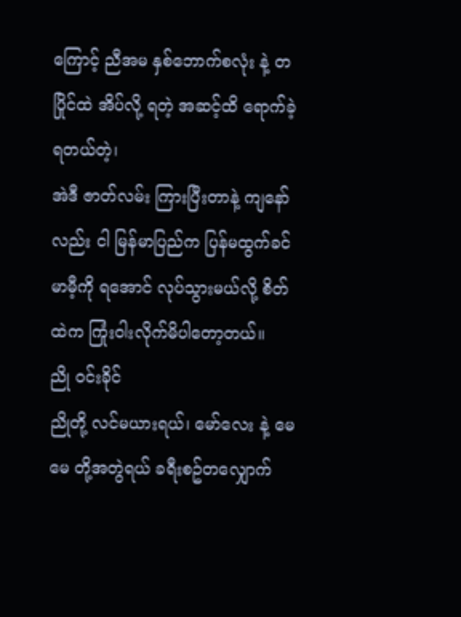ကြောင့် ညီအမ နှစ်ဘောက်စလုံး နဲ့ တပြိုင်ထဲ အိပ်လို့ ရတဲ့ အဆင့်ထိ ရောက်ခဲ့ရတယ်တဲ့၊
အဲဒီ ဇာတ်လမ်း ကြားပြီးတာနဲ့ ကျနော်လည်း ငါ မြန်မာပြည်က ပြန်မထွက်ခင် မာမီ့ကို ရအောင် လုပ်သွားမယ်လို့ စိတ်ထဲက ကြုံးဝါးလိုက်မိပါတော့တယ်။
ညို ဝင်းခိုင်
ညိုတို့ လင်မယားရယ်၊ မော်လေး နဲ့ မေမေ တို့အတွဲရယ် ခရီးစဥ်တလျှောက်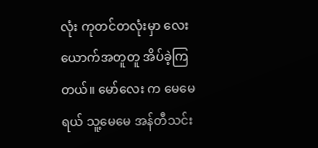လုံး ကုတင်တလုံးမှာ လေးယောက်အတူတူ အိပ်ခဲ့ကြတယ်။ မော်လေး က မေမေ ရယ် သူ့မေမေ အန်တီသင်း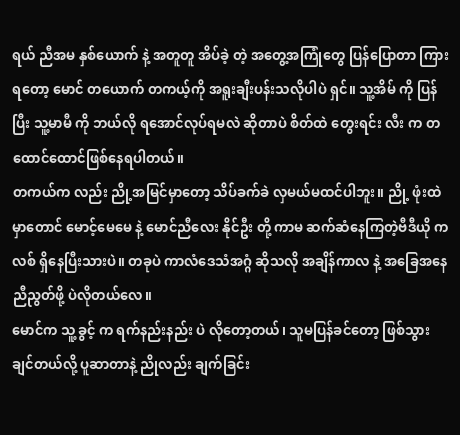ရယ် ညီအမ နှစ်ယောက် နဲ့ အတူတူ အိပ်ခဲ့ တဲ့ အတွေ့အကြုံတွေ ပြန်ပြောတာ ကြားရတော့ မောင် တယောက် တကယ့်ကို အရူးချီးပန်းသလိုပါပဲ ရှင်။ သူ့အိမ် ကို ပြန်ပြီး သူ့မာမီ ကို ဘယ်လို ရအောင်လုပ်ရမလဲ ဆိုတာပဲ စိတ်ထဲ တွေးရင်း လီး က တထောင်ထောင်ဖြစ်နေရပါတယ်။
တကယ်က လည်း ညို့အမြင်မှာတော့ သိပ်ခက်ခဲ လှမယ်မထင်ပါဘူး။ ညို့ ဖုံးထဲမှာတောင် မောင့်မေမေ နဲ့ မောင်ညီလေး နိုင်ဦး တို့ ကာမ ဆက်ဆံနေကြတဲ့ဗီဒီယို ကလစ် ရှိနေပြီးသားပဲ။ တခုပဲ ကာလံဒေသံအဂ္ဂံ ဆိုသလို အချိန်ကာလ နဲ့ အခြေအနေညီညွတ်ဖို့ ပဲလိုတယ်လေ။
မောင်က သူ့ခွင့် က ရက်နည်းနည်း ပဲ လိုတော့တယ်၊ သူမပြန်ခင်တော့ ဖြစ်သွားချင်တယ်လို့ ပူဆာတာနဲ့ ညိုလည်း ချက်ခြင်း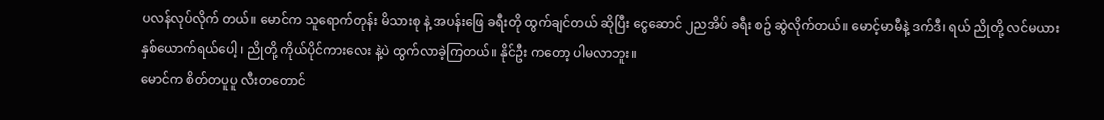ပလန်လုပ်လိုက် တယ်။ မောင်က သူရောက်တုန်း မိသားစု နဲ့ အပန်းဖြေ ခရီးတို ထွက်ချင်တယ် ဆိုပြီး ငွေဆောင် ၂ညအိပ် ခရီး စဥ် ဆွဲလိုက်တယ်။ မောင့်မာမီနဲ့ ဒက်ဒီ၊ ရယ် ညိုတို့ လင်မယား နှစ်ယောက်ရယ်ပေါ့ ၊ ညိုတို့ ကိုယ်ပိုင်ကားလေး နဲ့ပဲ ထွက်လာခဲ့ကြတယ်။ နိုင်ဦး ကတော့ ပါမလာဘူး။
မောင်က စိတ်တပူပူ လီးတတောင်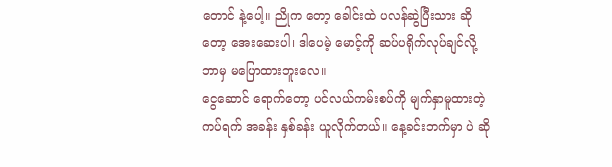တောင် နဲ့ပေါ့။ ညိုက တော့ ခေါင်းထဲ ပလန်ဆွဲပြီးသား ဆိုတော့ အေးဆေးပါ၊ ဒါပေမဲ့ မောင့်ကို ဆပ်ပရိုက်လုပ်ချင်လို့ ဘာမှ မပြောထားဘူးလေ။
ငွေဆောင် ရောက်တော့ ပင်လယ်ကမ်းစပ်ကို မျက်နှာမူထားတဲ့ ကပ်ရက် အခန်း နှစ်ခန်း ယူလိုက်တယ်။ နေ့ခင်းဘက်မှာ ပဲ ဆို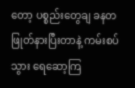တော့ ပစ္စည်းတွေချ ခနတဖြုတ်နားပြီးတာနဲ့ ကမ်းစပ်သွား ရေဆော့ကြ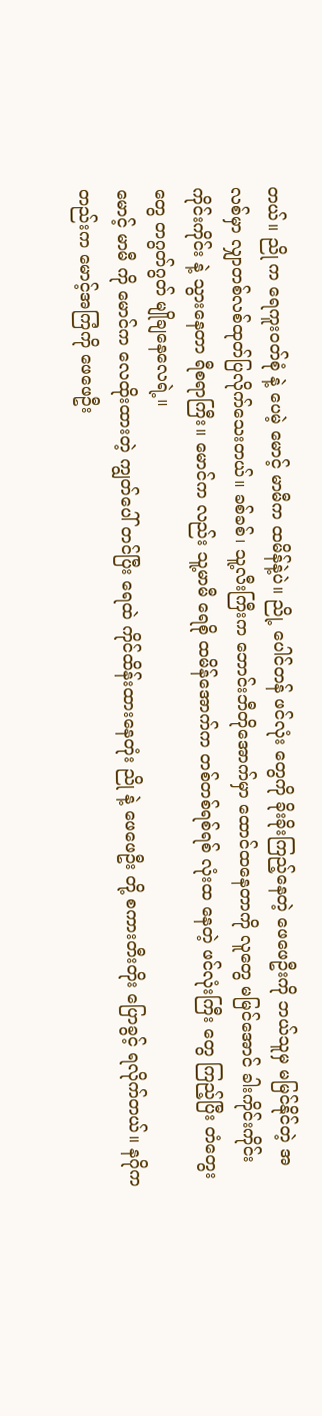တယ်။ ညို က ရေကူးဝတ်စုံ နဲ့ ပေမဲ့ မောင့် မာမီက ထမိန်နဲ့ပဲ။ ညို့ ပေါင်တန် ဖင်လုံး တွေကို ခိုးခိုးကြည့်နေတဲ့ ဖေဖေဦးကို ဘယ်သူမှ မမြင်နိုင်တဲ့ အလစ်မှာ လျှာတစ်လစ်ထုတ်ပြလိုက်သေးတယ်။ ခစ်ခစ်၊ သူ့လီးကြီးက ဘောင်းဘီတိုအောက်မှာ ထောင်ထနေတာကို လူတွေ မမြင်အောင် ခါးကိုင်းကိုင်း ကိုင်းကိုင်း နဲ့ သွားနေတာ ရီစရာကြီး။ မောင်က လည်း သူ့မာမီ ရေစို ထမိန်အောက်က တစ်တစ်ရစ်ရစ် လုံးထ နေတဲ့ ဖင်လုံးကြီး တွေ ကြည့်ပြီး တံတွေးတွေ တဂွတ်ဂွတ် မျိုချနေလေရဲ့။
မောင့် မာမီ ကို မောင်က လေထိုးထားတဲ့ ကျွတ်ပေါ် တင်ပြီး ရေထဲ ကိုင်ထိန်းထားနေတုံး ညို နဲ့ ဖေဖေဦး တို့ စကားတီးတိုး ပြောခွင့် ရလိုက်တယ်။ နဂိုကတည်းက မောင့်အကြံကို ဖေဖေဦး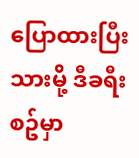ပြောထားပြီးသားမို့ ဒီခရီးစဥ်မှာ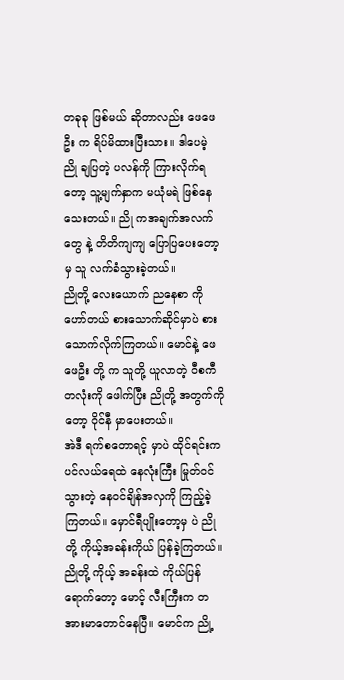တခုခု ဖြစ်မယ် ဆိုတာလည်း ဖေဖေဦး က ရိပ်မိထားပြီးသား။ ဒါပေမဲ့ ညို ချပြတဲ့ ပလန်ကို ကြားလိုက်ရတော့ သူ့မျက်နှာက မယုံမရဲ ဖြစ်နေသေးတယ်။ ညို ကအချက်အလက် တွေ နဲ့ တိတိကျကျ ပြောပြပေးတော့မှ သူ လက်ခံသွားခဲ့တယ်။
ညိုတို့ လေးယောက် ညနေစာ ကို ဟော်တယ် စားသောက်ဆိုင်မှာပဲ စားသောက်လိုက်ကြတယ်။ မောင်နဲ့ ဖေဖေဦး တို့ က သူတို့ ယူလာတဲ့ ဝီစကီ တလုံးကို ဖေါက်ပြီး ညိုတို့ အတွက်ကိုတော့ ဝိုင်နီ မှာပေးတယ်။
အဲဒီ ရက်စတောရင့် မှာပဲ ထိုင်ရင်းက ပင်လယ်ရေထဲ နေလုံးကြီး မြုတ်ဝင်သွားတဲ့ နေဝင်ချိန်အလှကို ကြည့်ခဲ့ကြတယ်။ မှောင်ရီပျိုးတော့မှ ပဲ ညိုတို့ ကိုယ့်အခန်းကိုယ် ပြန်ခဲ့ကြတယ်။
ညိုတို့ ကိုယ့် အခန်းထဲ ကိုယ်ပြန်ရောက်တော့ မောင့် လီးကြီးက တအားမာတောင်နေပြီ။ မောင်က ညို့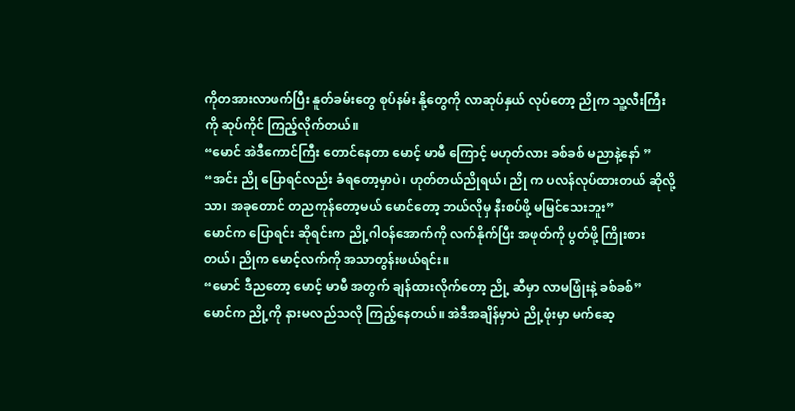ကိုတအားလာဖက်ပြီး နူတ်ခမ်းတွေ စုပ်နမ်း နို့တွေကို လာဆုပ်နှယ် လုပ်တော့ ညိုက သူ့လီးကြီးကို ဆုပ်ကိုင် ကြည့်လိုက်တယ်။
“မောင် အဲဒီကောင်ကြီး တောင်နေတာ မောင့် မာမီ ကြောင့် မဟုတ်လား ခစ်ခစ် မညာနဲ့နော် ”
“အင်း ညို ပြောရင်လည်း ခံရတော့မှာပဲ၊ ဟုတ်တယ်ညိုရယ်၊ ညို က ပလန်လုပ်ထားတယ် ဆိုလို့သာ၊ အခုတောင် တညကုန်တော့မယ် မောင်တော့ ဘယ်လိုမှ နီးစပ်ဖို့ မမြင်သေးဘူး”
မောင်က ပြောရင်း ဆိုရင်းက ညို့ဂါဝန်အောက်ကို လက်နိုက်ပြီး အဖုတ်ကို ပွတ်ဖို့ ကြိုးစားတယ်၊ ညိုက မောင့်လက်ကို အသာတွန်းဖယ်ရင်း။
“မောင် ဒီညတော့ မောင့် မာမီ အတွက် ချန်ထားလိုက်တော့ ညို့ ဆီမှာ လာမဖြုံးနဲ့ ခစ်ခစ်”
မောင်က ညို့ကို နားမလည်သလို ကြည့်နေတယ်။ အဲဒီအချိန်မှာပဲ ညို့ဖုံးမှာ မက်ဆေ့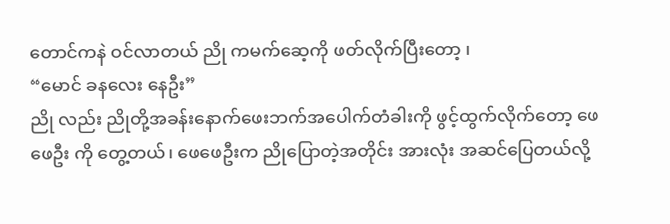တောင်ကနဲ ဝင်လာတယ် ညို ကမက်ဆေ့ကို ဖတ်လိုက်ပြီးတော့ ၊
“မောင် ခနလေး နေဦး”
ညို လည်း ညိုတို့အခန်းနောက်ဖေးဘက်အပေါက်တံခါးကို ဖွင့်ထွက်လိုက်တော့ ဖေဖေဦး ကို တွေ့တယ်၊ ဖေဖေဦးက ညိုပြောတဲ့အတိုင်း အားလုံး အဆင်ပြေတယ်လို့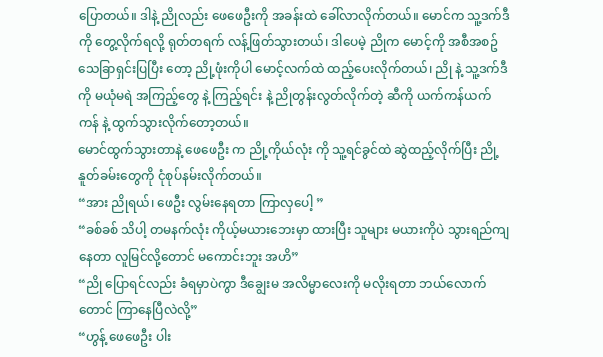ပြောတယ်။ ဒါနဲ့ ညိုလည်း ဖေဖေဦးကို အခန်းထဲ ခေါ်လာလိုက်တယ်။ မောင်က သူ့ဒက်ဒီကို တွေ့လိုက်ရလို့ ရုတ်တရက် လန့်ဖြတ်သွားတယ်၊ ဒါပေမဲ့ ညိုက မောင့်ကို အစီအစဥ် သေခြာရှင်းပြပြီး တော့ ညို့ဖုံးကိုပါ မောင့်လက်ထဲ ထည့်ပေးလိုက်တယ်၊ ညို နဲ့ သူ့ဒက်ဒီ ကို မယုံမရဲ အကြည့်တွေ နဲ့ ကြည့်ရင်း နဲ့ ညိုတွန်းလွတ်လိုက်တဲ့ ဆီကို ယက်ကန်ယက်ကန် နဲ့ ထွက်သွားလိုက်တော့တယ်။
မောင်ထွက်သွားတာနဲ့ ဖေဖေဦး က ညို့ကိုယ်လုံး ကို သူ့ရင်ခွင်ထဲ ဆွဲထည့်လိုက်ပြီး ညို့နူတ်ခမ်းတွေကို ငုံစုပ်နမ်းလိုက်တယ်။
“အား ညိုရယ်၊ ဖေဦး လွမ်းနေရတာ ကြာလှပေါ့ ”
“ခစ်ခစ် သိပါ့ တမနက်လုံး ကိုယ့်မယားဘေးမှာ ထားပြီး သူများ မယားကိုပဲ သွားရည်ကျနေတာ လူမြင်လို့တောင် မကောင်းဘူး အဟိ”
“ညို ပြောရင်လည်း ခံရမှာပဲကွာ ဒီချွေးမ အလိမ္မာလေးကို မလိုးရတာ ဘယ်လောက်တောင် ကြာနေပြီလဲလို့”
“ဟွန့် ဖေဖေဦး ပါး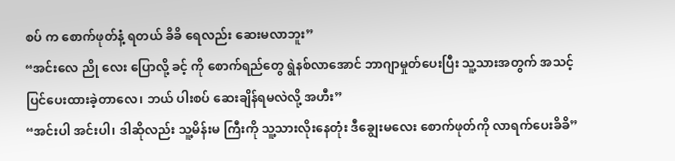စပ် က စောက်ဖုတ်နံ့ ရတယ် ခိခိ ရေလည်း ဆေးမလာဘူး”
“အင်းလေ ညို လေး ပြောလို့ ခင့် ကို စောက်ရည်တွေ ရွဲနစ်လာအောင် ဘာဂျာမှုတ်ပေးပြီး သူ့သားအတွက် အသင့် ပြင်ပေးထားခဲ့တာလေ၊ ဘယ် ပါးစပ် ဆေးချိန်ရမလဲလို့ အဟီး”
“အင်းပါ အင်းပါ၊ ဒါဆိုလည်း သူ့မိန်းမ ကြီးကို သူ့သားလိုးနေတုံး ဒီချွေးမလေး စောက်ဖုတ်ကို လာရက်ပေးခိခိ”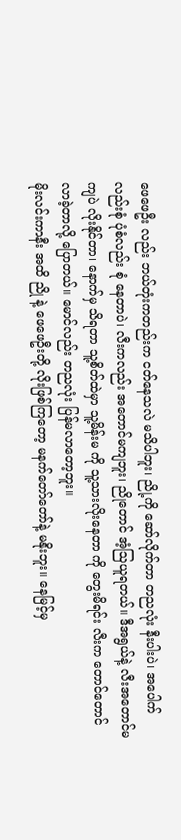ဖေဖေဦး လည်း ဘယ်တုံးကတည်းက ငတ်နေသလဲ မသိပါဘူး၊ ညို့ကို ဆော်လိုက်တာ တညလုံး နီးပါးပဲ၊ အပေါက်လည်းစုံ ပုံစံလည်း စုံ နေတာပဲ၊ လီးကလည်း အတောင်မကျဘူး၊ ညိုတောင် အံ့ဩယူရတယ်။ ဒီအရွယ်နဲ့ လီးအတောင်မကျပဲ လိုးနိုင်တာ၊ နောက်မှ သိရတာ သူ့စိတ်ထဲမှာ သူ့မိန်းမ ကို သူ့သားလိုးနေတာ ကို တွေးမိရင်း လီးက တောင်တောင်လာခဲ့တာလို့ ပြောတယ်။ မောင်လည်း တညလုံး ပြန်မလာတော့ဘူး။
မိုးလင်းကာနီး အထိ ညို နဲ့ ဖေဖေဦးတို့ လိုးဖြစ်ကြတော့ မနက်တော်တော်နဲ့ မနိုးဘူး။ နေမြင့်မှ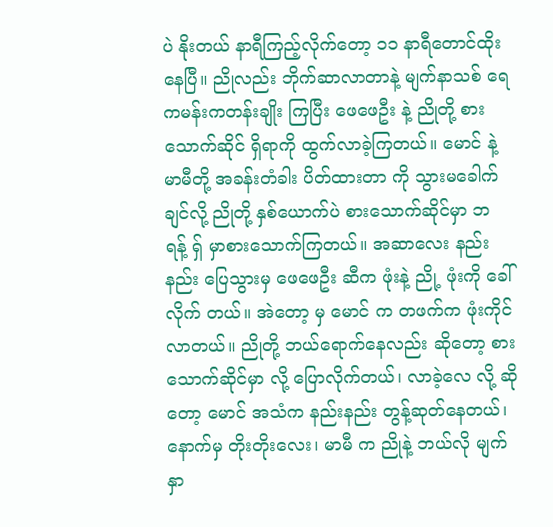ပဲ နိုးတယ် နာရီကြည့်လိုက်တော့ ၁၁ နာရီတောင်ထိုးနေပြီ။ ညိုလည်း ဘိုက်ဆာလာတာနဲ့ မျက်နာသစ် ရေကမန်းကတန်းချိုး ကြပြီး ဖေဖေဦး နဲ့ ညိုတို့ စားသောက်ဆိုင် ရှိရာကို ထွက်လာခဲ့ကြတယ်။ မောင် နဲ့ မာမီတို့ အခန်းတံခါး ပိတ်ထားတာ ကို သွားမခေါက်ချင်လို့ ညိုတို့ နှစ်ယောက်ပဲ စားသောက်ဆိုင်မှာ ဘရန့် ရှ် မှာစားသောက်ကြတယ်။ အဆာလေး နည်းနည်း ပြေသွားမှ ဖေဖေဦး ဆီက ဖုံးနဲ့ ညို့ ဖုံးကို ခေါ်လိုက် တယ်။ အဲတော့ မှ မောင် က တဖက်က ဖုံးကိုင်လာတယ်။ ညိုတို့ ဘယ်ရောက်နေလည်း ဆိုတော့ စားသောက်ဆိုင်မှာ လို့ ပြောလိုက်တယ်၊ လာခဲ့လေ လို့ ဆိုတော့ မောင် အသံက နည်းနည်း တွန့်ဆုတ်နေတယ်၊ နောက်မှ တိုးတိုးလေး၊ မာမီ က ညိုနဲ့ ဘယ်လို မျက်နှာ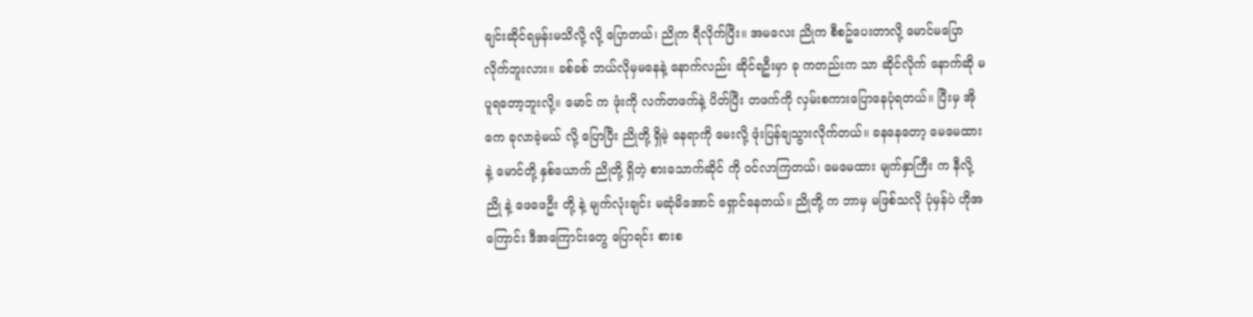ချင်းဆိုင်ရမှန်းမသိလို့ လို့ ပြောတယ်၊ ညိုက ရီလိုက်ပြီး။ အမလေး ညိုက စီစဥ်ပေးတာလို့ မောင်မပြောလိုက်ဘူးလား။ ခစ်ခစ် ဘယ်လိုမှမနေနဲ့ နောက်လည်း ဆိုင်ရဦးမှာ ခု ကတည်းက သာ ဆိုင်လိုက် နောက်ဆို မပူရတော့ဘူးလို့။ မောင် က ဖုံးကို လက်တဖက်နဲ့ ပိတ်ပြီး တဖက်ကို လှမ်းစကားပြောနေပုံရတယ်။ ပြီးမှ အိုကေ ခုလာခဲ့မယ် လို့ ပြောပြီး ညိုတို့ ရှိမဲ့ နေရာကို မေးလို့ ဖုံးပြန်ချသွားလိုက်တယ်။ ခနနေတော့ မေမေထားနဲ့ မောင်တို့ နှစ်ယောက် ညိုတို့ ရှိတဲ့ စားသောက်ဆိုင် ကို ဝင်လာကြတယ်၊ မေမေထား မျက်နှာကြီး က နီလို့ ညို နဲ့ ဖေဖေဦး တို့ နဲ့ မျက်လုံးချင်း မဆုံမိအောင် ရှောင်နေတယ်။ ညိုတို့ က ဘာမှ မဖြစ်သလို ပုံမှန်ပဲ ဟိုအကြောင်း ဒီအကြောင်းတွေ ပြောရင်း စားစ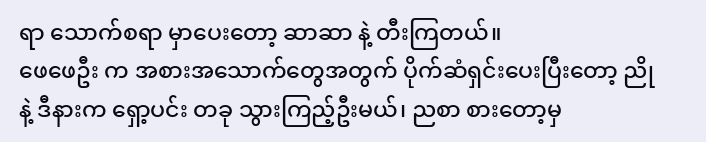ရာ သောက်စရာ မှာပေးတော့ ဆာဆာ နဲ့ တီးကြတယ်။
ဖေဖေဦး က အစားအသောက်တွေအတွက် ပိုက်ဆံရှင်းပေးပြီးတော့ ညို နဲ့ ဒီနားက ရှော့ပင်း တခု သွားကြည့်ဦးမယ်၊ ညစာ စားတော့မှ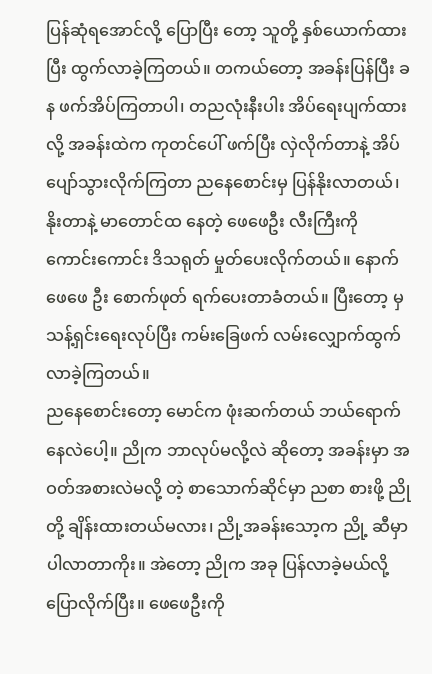ပြန်ဆုံရအောင်လို့ ပြောပြီး တော့ သူတို့ နှစ်ယောက်ထားပြီး ထွက်လာခဲ့ကြတယ်။ တကယ်တော့ အခန်းပြန်ပြီး ခန ဖက်အိပ်ကြတာပါ၊ တညလုံးနီးပါး အိပ်ရေးပျက်ထားလို့ အခန်းထဲက ကုတင်ပေါ် ဖက်ပြီး လှဲလိုက်တာနဲ့ အိပ်ပျော်သွားလိုက်ကြတာ ညနေစောင်းမှ ပြန်နိုးလာတယ်၊ နိုးတာနဲ့ မာတောင်ထ နေတဲ့ ဖေဖေဦး လီးကြီးကို ကောင်းကောင်း ဒိသရုတ် မှုတ်ပေးလိုက်တယ်။ နောက် ဖေဖေ ဦး စောက်ဖုတ် ရက်ပေးတာခံတယ်။ ပြီးတော့ မှ သန့်ရှင်းရေးလုပ်ပြီး ကမ်းခြေဖက် လမ်းလျှောက်ထွက်လာခဲ့ကြတယ်။
ညနေစောင်းတော့ မောင်က ဖုံးဆက်တယ် ဘယ်ရောက်နေလဲပေါ့။ ညိုက ဘာလုပ်မလို့လဲ ဆိုတော့ အခန်းမှာ အဝတ်အစားလဲမလို့ တဲ့ စာသောက်ဆိုင်မှာ ညစာ စားဖို့ ညိုတို့ ချိန်းထားတယ်မလား၊ ညို့အခန်းသော့က ညို့ ဆီမှာပါလာတာကိုး။ အဲတော့ ညိုက အခု ပြန်လာခဲ့မယ်လို့ ပြောလိုက်ပြီး။ ဖေဖေဦးကို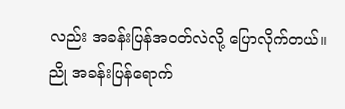လည်း အခန်းပြန်အဝတ်လဲလို့ ပြောလိုက်တယ်။
ညို အခန်းပြန်ရောက်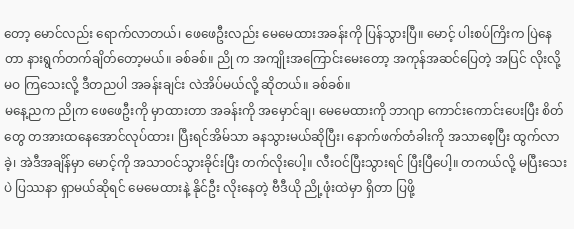တော့ မောင်လည်း ရောက်လာတယ်၊ ဖေဖေဦးလည်း မေမေထားအခန်းကို ပြန်သွားပြီ။ မောင့် ပါးစပ်ကြိးက ပြဲနေတာ နားရွက်တက်ချိတ်တော့မယ်။ ခစ်ခစ်။ ညို က အကျိုးအကြောင်းမေးတော့ အကုန်အဆင်ပြေတဲ့ အပြင် လိုးလို့ မဝ ကြသေးလို့ ဒီတညပါ အခန်းချင်း လဲအိပ်မယ်လို့ ဆိုတယ်။ ခစ်ခစ်။
မနေ့ညက ညိုက ဖေဖေဦးကို မှာထားတာ အခန်းကို အမှောင်ချ၊ မေမေထားကို ဘာဂျာ ကောင်းကောင်းပေးပြီး စိတ်တွေ တအားထနေအောင်လုပ်ထား၊ ပြီးရင်အိမ်သာ ခနသွားမယ်ဆိုပြီး၊ နောက်ဖက်တံခါးကို အသာစေ့ပြီး ထွက်လာခဲ့၊ အဲဒီအချိန်မှာ မောင့်ကို အသာဝင်သွားခိုင်းပြီး တက်လိုးပေါ့။ လီးဝင်ပြီးသွားရင် ပြီးပြီပေါ့။ တကယ်လို့ မပြီးသေးပဲ ပြဿနာ ရှာမယ်ဆိုရင် မေမေထားနဲ့ နိုင်ဦး လိုးနေတဲ့ ဗီဒီယို ညို့ဖုံးထဲမှာ ရှိတာ ပြဖို့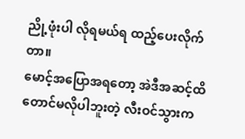ညို့ဖုံးပါ လိုရမယ်ရ ထည့်ပေးလိုက်တာ။
မောင့်အပြောအရတော့ အဲဒီအဆင့်ထိတောင်မလိုပါဘူးတဲ့ လီးဝင်သွားက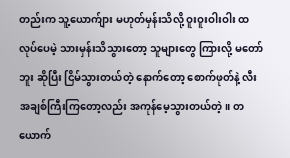တည်းက သူ့ယောက်ျား မဟုတ်မှန်းသိလို့ ဝူးဝူးဝါးဝါး ထလုပ်ပေမဲ့ သားမှန်းသိသွားတော့ သူများတွေ ကြားလို့ မတော်ဘူး ဆိုပြီး ငြိမ်သွားတယ်တဲ့ နောက်တော့ စောက်ဖုတ်နဲ့ လီး အချစ်ကြီးကြတော့လည်း အကုန်မေ့သွားတယ်တဲ့။ တယောက်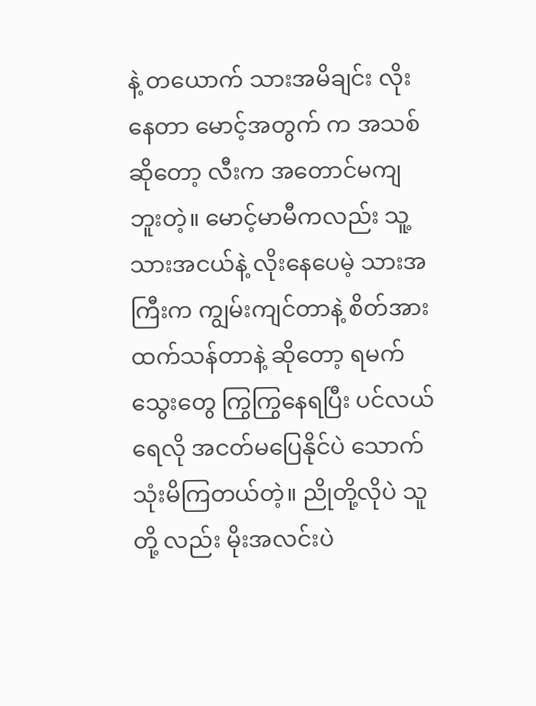နဲ့ တယောက် သားအမိချင်း လိုးနေတာ မောင့်အတွက် က အသစ်ဆိုတော့ လီးက အတောင်မကျဘူးတဲ့။ မောင့်မာမီကလည်း သူ့သားအငယ်နဲ့ လိုးနေပေမဲ့ သားအကြီးက ကျွမ်းကျင်တာနဲ့ စိတ်အားထက်သန်တာနဲ့ ဆိုတော့ ရမက်သွေးတွေ ကြွကြွနေရပြီး ပင်လယ်ရေလို အငတ်မပြေနိုင်ပဲ သောက်သုံးမိကြတယ်တဲ့။ ညိုတို့လိုပဲ သူတို့ လည်း မိုးအလင်းပဲ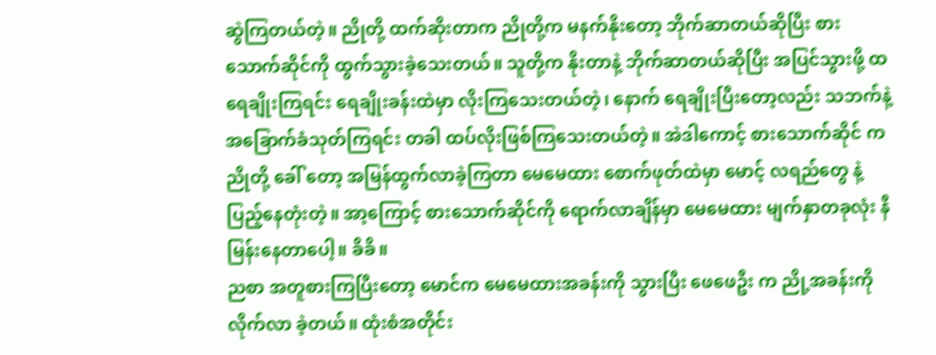ဆွဲကြတယ်တဲ့။ ညိုတို့ ထက်ဆိုးတာက ညိုတို့က မနက်နိုးတော့ ဘိုက်ဆာတယ်ဆိုပြီး စားသောက်ဆိုင်ကို ထွက်သွားခဲ့သေးတယ်။ သူတို့က နိုးတာနဲ့ ဘိုက်ဆာတယ်ဆိုပြီး အပြင်သွားဖို့ ထ ရေချိုးကြရင်း ရေချိုးခန်းထဲမှာ လိုးကြသေးတယ်တဲ့၊ နောက် ရေချိုးပြီးတော့လည်း သဘက်နဲ့ အခြောက်ခံသုတ်ကြရင်း တခါ ထပ်လိုးဖြစ်ကြသေးတယ်တဲ့။ အဲဒါကောင့် စားသောက်ဆိုင် က ညိုတို့ ခေါ် တော့ အမြန်ထွက်လာခဲ့ကြတာ မေမေထား စောက်ဖုတ်ထဲမှာ မောင့် လရည်တွေ နဲ့ ပြည့်နေတုံးတဲ့။ အာ့ကြောင့် စားသောက်ဆိုင်ကို ရောက်လာချိန်မှာ မေမေထား မျက်နှာတခုလုံး နီမြန်းနေတာပေါ့။ ခိခိ။
ညစာ အတူစားကြပြီးတော့ မောင်က မေမေထားအခန်းကို သွားပြီး ဖေဖေဦး က ညို့အခန်းကို လိုက်လာ ခဲ့တယ်။ ထုံးစံအတိုင်း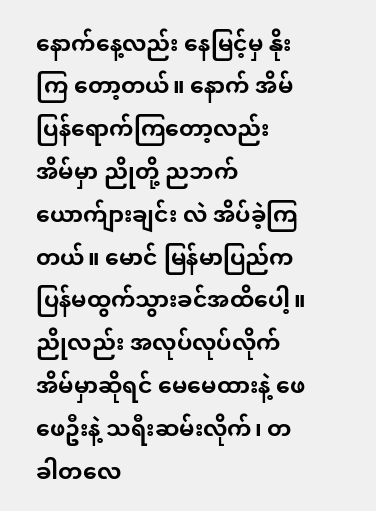နောက်နေ့လည်း နေမြင့်မှ နိုးကြ တော့တယ်။ နောက် အိမ်ပြန်ရောက်ကြတော့လည်း အိမ်မှာ ညိုတို့ ညဘက် ယောက်ျားချင်း လဲ အိပ်ခဲ့ကြတယ်။ မောင် မြန်မာပြည်က ပြန်မထွက်သွားခင်အထိပေါ့။
ညိုလည်း အလုပ်လုပ်လိုက် အိမ်မှာဆိုရင် မေမေထားနဲ့ ဖေဖေဦးနဲ့ သရီးဆမ်းလိုက်၊ တခါတလေ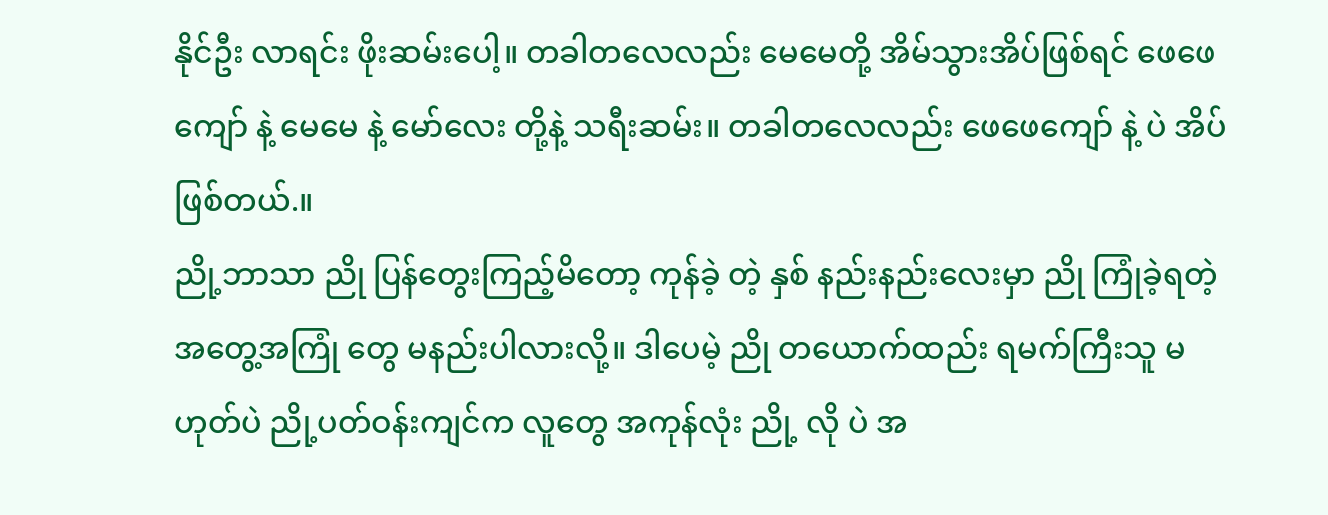နိုင်ဦး လာရင်း ဖိုးဆမ်းပေါ့။ တခါတလေလည်း မေမေတို့ အိမ်သွားအိပ်ဖြစ်ရင် ဖေဖေကျော် နဲ့ မေမေ နဲ့ မော်လေး တို့နဲ့ သရီးဆမ်း။ တခါတလေလည်း ဖေဖေကျော် နဲ့ ပဲ အိပ်ဖြစ်တယ်.။
ညို့ဘာသာ ညို ပြန်တွေးကြည့်မိတော့ ကုန်ခဲ့ တဲ့ နှစ် နည်းနည်းလေးမှာ ညို ကြုံခဲ့ရတဲ့ အတွေ့အကြုံ တွေ မနည်းပါလားလို့။ ဒါပေမဲ့ ညို တယောက်ထည်း ရမက်ကြီးသူ မဟုတ်ပဲ ညို့ပတ်ဝန်းကျင်က လူတွေ အကုန်လုံး ညို့ လို ပဲ အ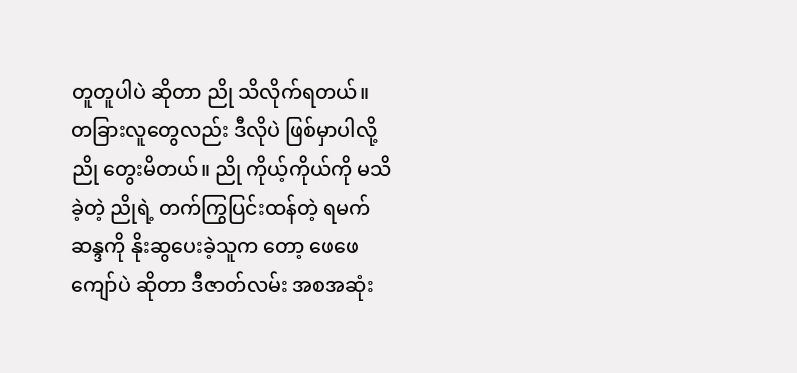တူတူပါပဲ ဆိုတာ ညို သိလိုက်ရတယ်။ တခြားလူတွေလည်း ဒီလိုပဲ ဖြစ်မှာပါလို့ ညို တွေးမိတယ်။ ညို ကိုယ့်ကိုယ်ကို မသိခဲ့တဲ့ ညိုရဲ့ တက်ကြွပြင်းထန်တဲ့ ရမက်ဆန္ဒကို နိုးဆွပေးခဲ့သူက တော့ ဖေဖေကျော်ပဲ ဆိုတာ ဒီဇာတ်လမ်း အစအဆုံး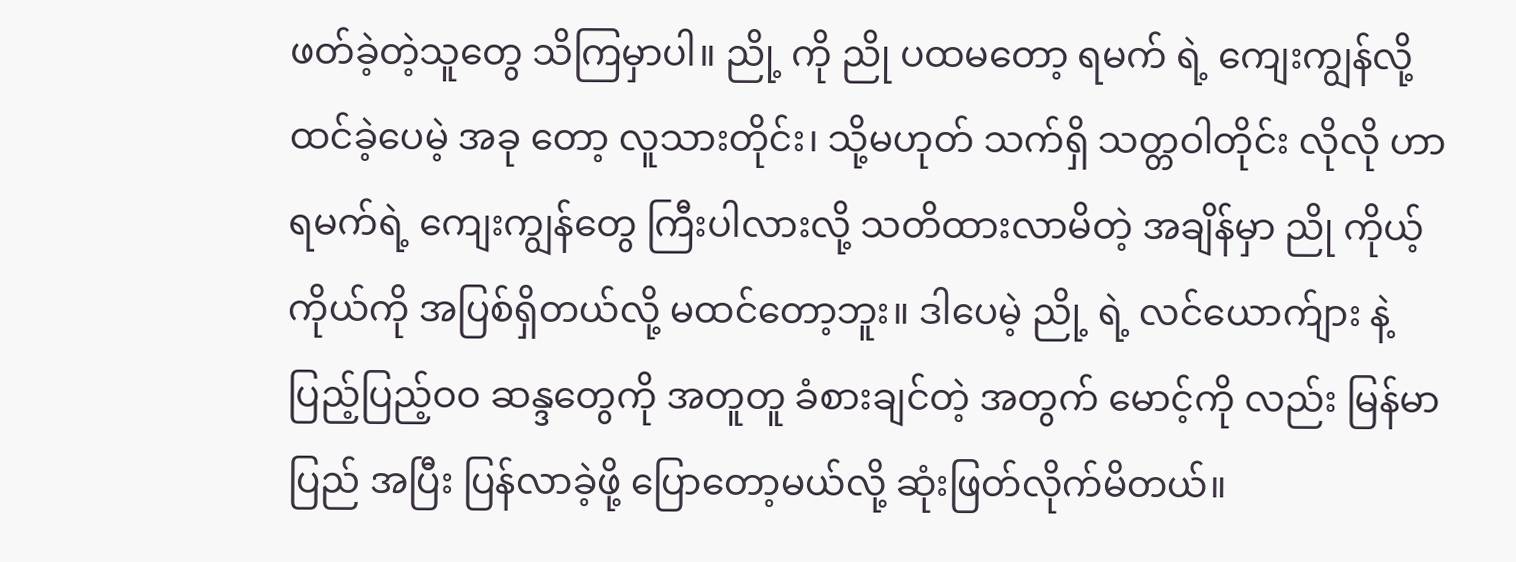ဖတ်ခဲ့တဲ့သူတွေ သိကြမှာပါ။ ညို့ ကို ညို ပထမတော့ ရမက် ရဲ့ ကျေးကျွန်လို့ ထင်ခဲ့ပေမဲ့ အခု တော့ လူသားတိုင်း၊ သို့မဟုတ် သက်ရှိ သတ္တဝါတိုင်း လိုလို ဟာ ရမက်ရဲ့ ကျေးကျွန်တွေ ကြီးပါလားလို့ သတိထားလာမိတဲ့ အချိန်မှာ ညို ကိုယ့်ကိုယ်ကို အပြစ်ရှိတယ်လို့ မထင်တော့ဘူး။ ဒါပေမဲ့ ညို့ ရဲ့ လင်ယောက်ျား နဲ့ ပြည့်ပြည့်ဝဝ ဆန္ဒတွေကို အတူတူ ခံစားချင်တဲ့ အတွက် မောင့်ကို လည်း မြန်မာပြည် အပြီး ပြန်လာခဲ့ဖို့ ပြောတော့မယ်လို့ ဆုံးဖြတ်လိုက်မိတယ်။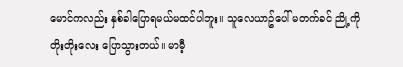မောင်ကလည်း နှစ်ခါပြောရမယ်မထင်ပါဘူး။ သူလေယာဥ်ပေါ် မတက်ခင် ညို့ကို တိုးတိုးလေး ပြောသွားတယ်။ မာမီ့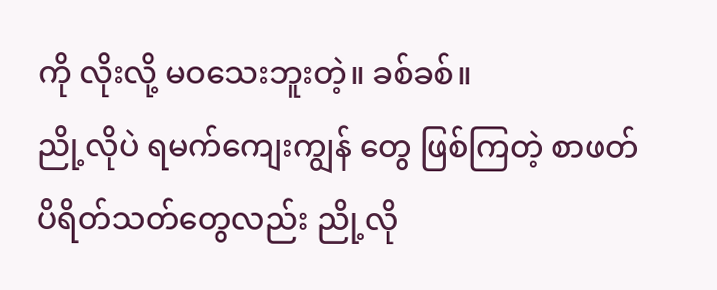ကို လိုးလို့ မဝသေးဘူးတဲ့။ ခစ်ခစ်။
ညို့လိုပဲ ရမက်ကျေးကျွန် တွေ ဖြစ်ကြတဲ့ စာဖတ်ပိရိတ်သတ်တွေလည်း ညို့လို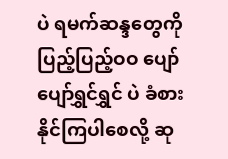ပဲ ရမက်ဆန္ဒတွေကို ပြည့်ပြည့်ဝဝ ပျော်ပျော်ရွှင်ရွှင် ပဲ ခံစားနိုင်ကြပါစေလို့ ဆု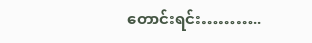တောင်းရင်း………..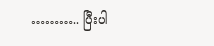……….. ပြီးပါ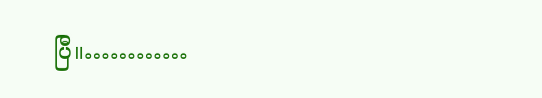ပြီ။…………